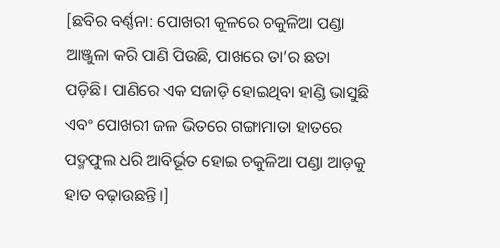[ଛବିର ବର୍ଣ୍ଣନା: ପୋଖରୀ କୂଳରେ ଚକୁଳିଆ ପଣ୍ଡା ଆଞ୍ଜୁଳା କରି ପାଣି ପିଉଛି, ପାଖରେ ତା’ର ଛତା ପଡ଼ିଛି। ପାଣିରେ ଏକ ସଜାଡ଼ି ହୋଇଥିବା ହାଣ୍ଡି ଭାସୁଛି ଏବଂ ପୋଖରୀ ଜଳ ଭିତରେ ଗଙ୍ଗାମାତା ହାତରେ ପଦ୍ମଫୁଲ ଧରି ଆବିର୍ଭୂତ ହୋଇ ଚକୁଳିଆ ପଣ୍ଡା ଆଡ଼କୁ ହାତ ବଢ଼ାଉଛନ୍ତି।]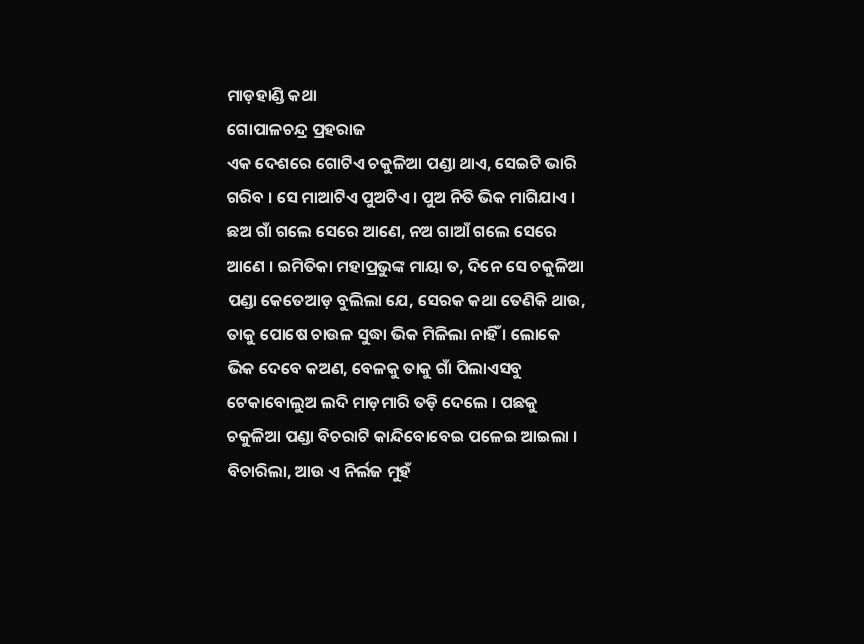ମାଡ଼ହାଣ୍ଡି କଥା
ଗୋପାଳଚନ୍ଦ୍ର ପ୍ରହରାଜ
ଏକ ଦେଶରେ ଗୋଟିଏ ଚକୁଳିଆ ପଣ୍ଡା ଥାଏ, ସେଇଟି ଭାରି ଗରିବ । ସେ ମାଆଟିଏ ପୁଅଟିଏ । ପୁଅ ନିତି ଭିକ ମାଗିଯାଏ । ଛଅ ଗାଁ ଗଲେ ସେରେ ଆଣେ, ନଅ ଗାଆଁ ଗଲେ ସେରେ ଆଣେ । ଇମିତିକା ମହାପ୍ରଭୁଙ୍କ ମାୟା ତ, ଦିନେ ସେ ଚକୁଳିଆ ପଣ୍ଡା କେତେଆଡ଼ ବୁଲିଲା ଯେ, ସେରକ କଥା ତେଣିକି ଥାଉ, ତାକୁ ପୋଷେ ଚାଉଳ ସୁଦ୍ଧା ଭିକ ମିଳିଲା ନାହିଁ । ଲୋକେ ଭିକ ଦେବେ କଅଣ, ବେଳକୁ ତାକୁ ଗାଁ ପିଲାଏସବୁ ଟେକାବୋଲୁଅ ଲଦି ମାଡ଼ମାରି ତଡ଼ି ଦେଲେ । ପଛକୁ ଚକୁଳିଆ ପଣ୍ଡା ବିଚରାଟି କାନ୍ଦିବୋବେଇ ପଳେଇ ଆଇଲା । ବିଚାରିଲା, ଆଉ ଏ ନିର୍ଲଜ ମୁହଁ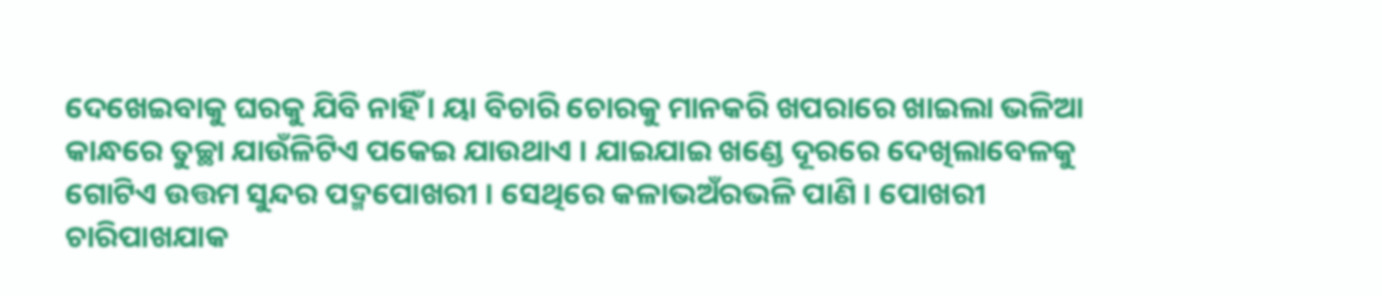ଦେଖେଇବାକୁ ଘରକୁ ଯିବି ନାହିଁ । ୟା ବିଚାରି ଚୋରକୁ ମାନକରି ଖପରାରେ ଖାଇଲା ଭଳିଆ କାନ୍ଧରେ ତୁଚ୍ଛା ଯାଉଁଳିଟିଏ ପକେଇ ଯାଉଥାଏ । ଯାଇଯାଇ ଖଣ୍ଡେ ଦୂରରେ ଦେଖିଲାବେଳକୁ ଗୋଟିଏ ଉତ୍ତମ ସୁନ୍ଦର ପଦ୍ମପୋଖରୀ । ସେଥିରେ କଳାଭଅଁରଭଳି ପାଣି । ପୋଖରୀ ଚାରିପାଖଯାକ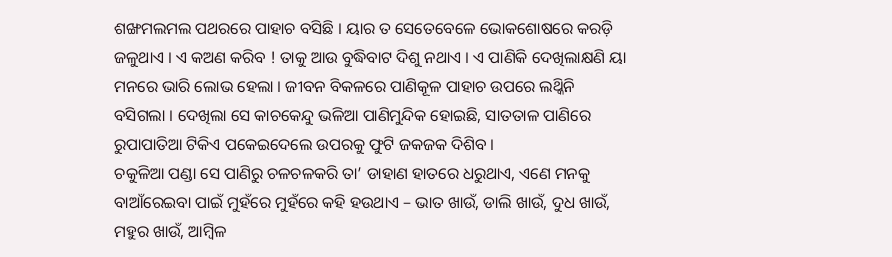ଶଙ୍ଖମଲମଲ ପଥରରେ ପାହାଚ ବସିଛି । ୟାର ତ ସେତେବେଳେ ଭୋକଶୋଷରେ କରଡ଼ି ଜଳୁଥାଏ । ଏ କଅଣ କରିବ ! ତାକୁ ଆଉ ବୁଦ୍ଧିବାଟ ଦିଶୁ ନଥାଏ । ଏ ପାଣିକି ଦେଖିଲାକ୍ଷଣି ୟା ମନରେ ଭାରି ଲୋଭ ହେଲା । ଜୀବନ ବିକଳରେ ପାଣିକୂଳ ପାହାଚ ଉପରେ ଲଥ୍କିନି ବସିଗଲା । ଦେଖିଲା ସେ କାଚକେନ୍ଦୁ ଭଳିଆ ପାଣିମୁନ୍ଦିକ ହୋଇଛି, ସାତତାଳ ପାଣିରେ ରୁପାପାତିଆ ଟିକିଏ ପକେଇଦେଲେ ଉପରକୁ ଫୁଟି ଜକଜକ ଦିଶିବ ।
ଚକୁଳିଆ ପଣ୍ଡା ସେ ପାଣିରୁ ଚଳଚଳକରି ତା’ ଡାହାଣ ହାତରେ ଧରୁଥାଏ, ଏଣେ ମନକୁ ବାଆଁରେଇବା ପାଇଁ ମୁହଁରେ ମୁହଁରେ କହି ହଉଥାଏ – ଭାତ ଖାଉଁ, ଡାଲି ଖାଉଁ, ଦୁଧ ଖାଉଁ, ମହୁର ଖାଉଁ, ଆମ୍ବିଳ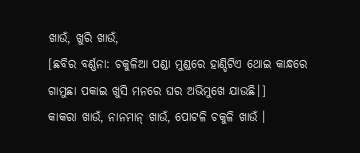ଖାଉଁ, ଖୁରି ଖାଉଁ,
[ଛବିର ବର୍ଣ୍ଣନା: ଚକୁଳିଆ ପଣ୍ଡା ମୁଣ୍ଡରେ ହାଣ୍ଡିଟିଏ ଥୋଇ କାନ୍ଧରେ ଗାମୁଛା ପକାଇ ଖୁସି ମନରେ ଘର ଅଭିମୁଖେ ଯାଉଛି।]
କାକରା ଖାଉଁ, ନାନମାନ୍ ଖାଉଁ, ପୋଟଳି ଚକୁଳି ଖାଉଁ ।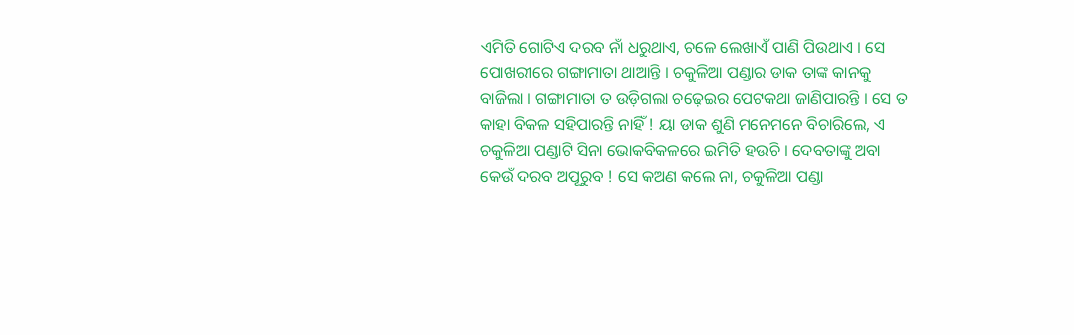ଏମିତି ଗୋଟିଏ ଦରବ ନାଁ ଧରୁଥାଏ, ଚଳେ ଲେଖାଏଁ ପାଣି ପିଉଥାଏ । ସେ ପୋଖରୀରେ ଗଙ୍ଗାମାତା ଥାଆନ୍ତି । ଚକୁଳିଆ ପଣ୍ଡାର ଡାକ ତାଙ୍କ କାନକୁ ବାଜିଲା । ଗଙ୍ଗାମାତା ତ ଉଡ଼ିଗଲା ଚଢ଼େଇର ପେଟକଥା ଜାଣିପାରନ୍ତି । ସେ ତ କାହା ବିକଳ ସହିପାରନ୍ତି ନାହିଁ ! ୟା ଡାକ ଶୁଣି ମନେମନେ ବିଚାରିଲେ, ଏ ଚକୁଳିଆ ପଣ୍ଡାଟି ସିନା ଭୋକବିକଳରେ ଇମିତି ହଉଚି । ଦେବତାଙ୍କୁ ଅବା କେଉଁ ଦରବ ଅପୂରୁବ ! ସେ କଅଣ କଲେ ନା, ଚକୁଳିଆ ପଣ୍ଡା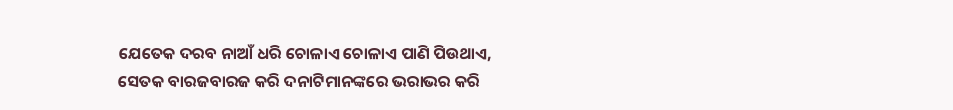ଯେତେକ ଦରବ ନାଆଁ ଧରି ଚୋଳାଏ ଚୋଳାଏ ପାଣି ପିଉଥାଏ, ସେତକ ବାରଜବାରଜ କରି ଦନାଟିମାନଙ୍କରେ ଭରାଭର କରି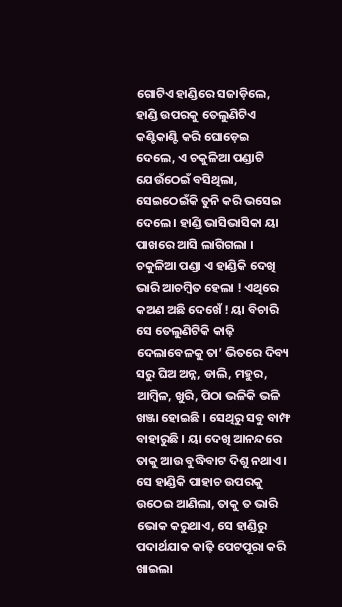ଗୋଟିଏ ହାଣ୍ଡିରେ ସଜାଡ଼ିଲେ, ହାଣ୍ଡି ଉପରକୁ ତେଲୁଣିଟିଏ କଣ୍ଟିକାଣ୍ଟି କରି ଘୋଡ଼େଇ ଦେଲେ, ଏ ଚକୁଳିଆ ପଣ୍ଡାଟି ଯେଉଁଠେଇଁ ବସିଥିଲା, ସେଇଠେଇଁକି ତୁନି କରି ଭସେଇ ଦେଲେ । ହାଣ୍ଡି ଭାସିଭାସିକା ୟା ପାଖରେ ଆସି ଲାଗିଗଲା । ଚକୁଳିଆ ପଣ୍ଡା ଏ ହାଣ୍ଡିକି ଦେଖି ଭାରି ଆଚମ୍ବିତ ହେଲା ! ଏଥିରେ କଅଣ ଅଛି ଦେଖେଁ ! ୟା ବିଚାରି ସେ ତେଲୁଣିଟିକି କାଢ଼ି ଦେଲାବେଳକୁ ତା’ ଭିତରେ ଦିବ୍ୟ ସରୁ ଘିଅ ଅନ୍ନ, ଡାଲି, ମହୁର, ଆମ୍ବିଳ, ଖୁରି, ପିଠା ଭଳିକି ଭଳି ଖଞ୍ଜା ହୋଇଛି । ସେଥିରୁ ସବୁ ବାମ୍ଫ ବାହାରୁଛି । ୟା ଦେଖି ଆନନ୍ଦରେ ତାକୁ ଆଉ ବୁଦ୍ଧିବାଟ ଦିଶୁ ନଥାଏ । ସେ ହାଣ୍ଡିକି ପାହାଚ ଉପରକୁ ଉଠେଇ ଆଣିଲା, ତାକୁ ତ ଭାରି ଭୋକ କରୁଥାଏ, ସେ ହାଣ୍ଡିରୁ ପଦାର୍ଥଯାକ କାଢ଼ି ପେଟପୂରା କରି ଖାଇଲା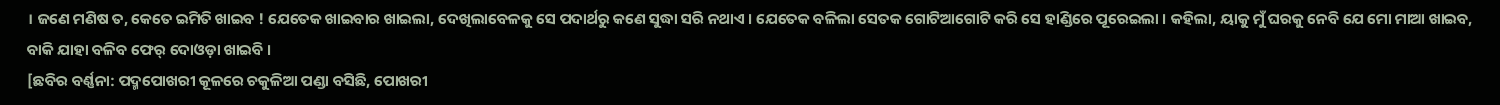। ଜଣେ ମଣିଷ ତ, କେତେ ଇମିତି ଖାଇବ ! ଯେତେକ ଖାଇବାର ଖାଇଲା, ଦେଖିଲାବେଳକୁ ସେ ପଦାର୍ଥରୁ କଣେ ସୁଦ୍ଧା ସରି ନଥାଏ । ଯେତେକ ବଳିଲା ସେତକ ଗୋଟିଆଗୋଟି କରି ସେ ହାଣ୍ଡିରେ ପୂରେଇଲା । କହିଲା, ୟାକୁ ମୁଁ ଘରକୁ ନେବି ଯେ ମୋ ମାଆ ଖାଇବ, ବାକି ଯାହା ବଳିବ ଫେର୍ ଦୋଓଡ଼ା ଖାଇବି ।
[ଛବିର ବର୍ଣ୍ଣନା: ପଦ୍ମପୋଖରୀ କୂଳରେ ଚକୁଳିଆ ପଣ୍ଡା ବସିଛି, ପୋଖରୀ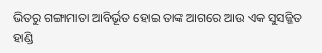ଭିତରୁ ଗଙ୍ଗାମାତା ଆବିର୍ଭୂତ ହୋଇ ତାଙ୍କ ଆଗରେ ଆଉ ଏକ ସୁସଜ୍ଜିତ ହାଣ୍ଡି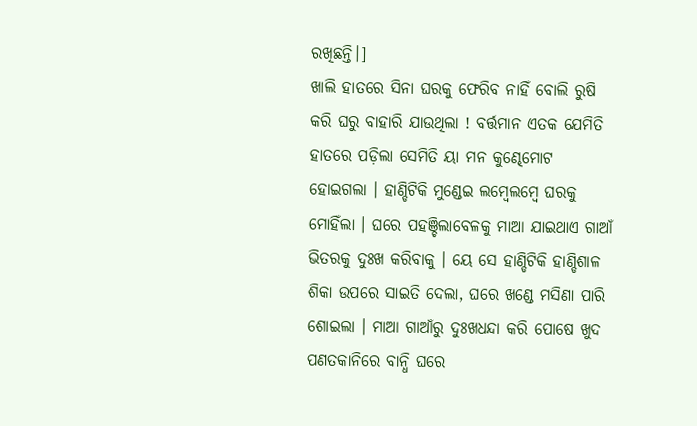ରଖିଛନ୍ତି।]
ଖାଲି ହାତରେ ସିନା ଘରକୁ ଫେରିବ ନାହିଁ ବୋଲି ରୁଷି କରି ଘରୁ ବାହାରି ଯାଉଥିଲା ! ବର୍ତ୍ତମାନ ଏତକ ଯେମିତି ହାତରେ ପଡ଼ିଲା ସେମିତି ୟା ମନ କୁଣ୍ଢେମୋଟ ହୋଇଗଲା । ହାଣ୍ଡିଟିକି ମୁଣ୍ଡେଇ ଲମ୍ବେଲମ୍ବେ ଘରକୁ ମୋହିଁଲା । ଘରେ ପହଞ୍ଚିଲାବେଳକୁ ମାଆ ଯାଇଥାଏ ଗାଆଁ ଭିତରକୁ ଦୁଃଖ କରିବାକୁ । ୟେ ସେ ହାଣ୍ଡିଟିକି ହାଣ୍ଡିଶାଳ ଶିକା ଉପରେ ସାଇତି ଦେଲା, ଘରେ ଖଣ୍ଡେ ମସିଣା ପାରି ଶୋଇଲା । ମାଆ ଗାଆଁରୁ ଦୁଃଖଧନ୍ଦା କରି ପୋଷେ ଖୁଦ ପଣତକାନିରେ ବାନ୍ଧି ଘରେ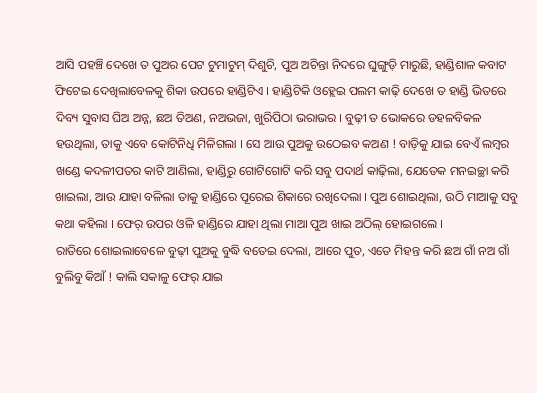ଆସି ପହଞ୍ଚି ଦେଖେ ତ ପୁଅର ପେଟ ଟୁମାଟୁମ୍ ଦିଶୁଚି, ପୁଅ ଅଚିନ୍ତା ନିଦରେ ଘୁଙ୍ଗୁଡ଼ି ମାରୁଛି, ହାଣ୍ଡିଶାଳ କବାଟ ଫିଟେଇ ଦେଖିଲାବେଳକୁ ଶିକା ଉପରେ ହାଣ୍ଡିଟିଏ । ହାଣ୍ଡିଟିକି ଓହ୍ଲେଇ ପଲମ କାଢ଼ି ଦେଖେ ତ ହାଣ୍ଡି ଭିତରେ ଦିବ୍ୟ ସୁବାସ ଘିଅ ଅନ୍ନ, ଛଅ ତିଅଣ, ନଅଭଜା, ଖୁରିପିଠା ଭରାଭର । ବୁଢ଼ୀ ତ ଭୋକରେ ଡହଳବିକଳ ହଉଥିଲା, ତାକୁ ଏବେ କୋଟିନିଧି ମିଳିଗଲା । ସେ ଆଉ ପୁଅକୁ ଉଠେଇବ କଅଣ ! ବାଡ଼ିକୁ ଯାଇ ବେଏଁ ଲମ୍ବର ଖଣ୍ଡେ କଦଳୀପତର କାଟି ଆଣିଲା, ହାଣ୍ଡିରୁ ଗୋଟିଗୋଟି କରି ସବୁ ପଦାର୍ଥ କାଢ଼ିଲା, ଯେତେକ ମନଇଚ୍ଛା କରି ଖାଇଲା, ଆଉ ଯାହା ବଳିଲା ତାକୁ ହାଣ୍ଡିରେ ପୂରେଇ ଶିକାରେ ରଖିଦେଲା । ପୁଅ ଶୋଇଥିଲା, ଉଠି ମାଆକୁ ସବୁ କଥା କହିଲା । ଫେର୍ ଉପର ଓଳି ହାଣ୍ଡିରେ ଯାହା ଥିଲା ମାଆ ପୁଅ ଖାଇ ଅଠିଲ୍ ହୋଇଗଲେ ।
ରାତିରେ ଶୋଇଲାବେଳେ ବୁଢ଼ୀ ପୁଅକୁ ବୁଦ୍ଧି ବତେଇ ଦେଲା, ଆରେ ପୁତ, ଏତେ ମିହନ୍ତ କରି ଛଅ ଗାଁ ନଅ ଗାଁ ବୁଲିବୁ କିଆଁ ! କାଲି ସକାଳୁ ଫେର୍ ଯାଇ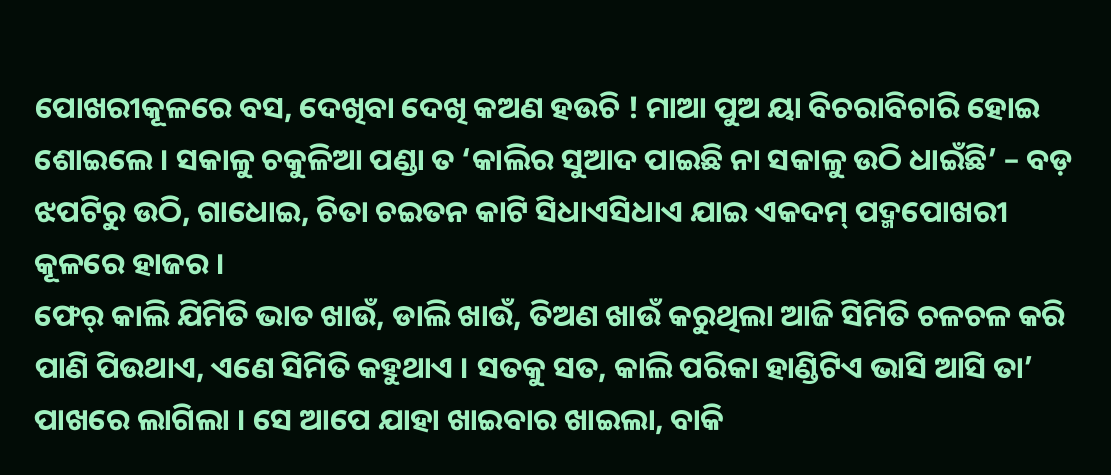ପୋଖରୀକୂଳରେ ବସ, ଦେଖିବା ଦେଖି କଅଣ ହଉଚି ! ମାଆ ପୁଅ ୟା ବିଚରାବିଚାରି ହୋଇ ଶୋଇଲେ । ସକାଳୁ ଚକୁଳିଆ ପଣ୍ଡା ତ ‘କାଲିର ସୁଆଦ ପାଇଛି ନା ସକାଳୁ ଉଠି ଧାଇଁଛି’ – ବଡ଼ ଝପଟିରୁ ଉଠି, ଗାଧୋଇ, ଚିତା ଚଇତନ କାଟି ସିଧାଏସିଧାଏ ଯାଇ ଏକଦମ୍ ପଦ୍ମପୋଖରୀ କୂଳରେ ହାଜର ।
ଫେର୍ କାଲି ଯିମିତି ଭାତ ଖାଉଁ, ଡାଲି ଖାଉଁ, ତିଅଣ ଖାଉଁ କରୁଥିଲା ଆଜି ସିମିତି ଚଳଚଳ କରି ପାଣି ପିଉଥାଏ, ଏଣେ ସିମିତି କହୁଥାଏ । ସତକୁ ସତ, କାଲି ପରିକା ହାଣ୍ଡିଟିଏ ଭାସି ଆସି ତା’ ପାଖରେ ଲାଗିଲା । ସେ ଆପେ ଯାହା ଖାଇବାର ଖାଇଲା, ବାକି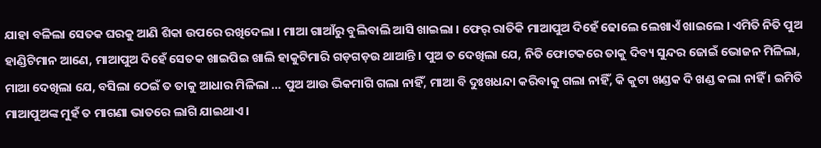ଯାହା ବଳିଲା ସେତକ ଘରକୁ ଆଣି ଶିକା ଉପରେ ରଖିଦେଲା । ମାଆ ଗାଆଁରୁ ବୁଲିବାଲି ଆସି ଖାଇଲା । ଫେର୍ ରାତିକି ମାଆପୁଅ ଦିହେଁ ଢୋଲେ ଲେଖାଏଁ ଖାଇଲେ । ଏମିତି ନିତି ପୁଅ ହାଣ୍ଡିଟିମାନ ଆଣେ, ମାଆପୁଅ ଦିହେଁ ସେତକ ଖାଇପିଇ ଖାଲି ହାକୁଟିମାରି ଗଡ଼ଗଡ଼ଉ ଥାଆନ୍ତି । ପୁଅ ତ ଦେଖିଲା ଯେ, ନିତି ଫୋଟକରେ ତାକୁ ଦିବ୍ୟ ସୁନ୍ଦର ଜୋଇଁ ଭୋଜନ ମିଳିଲା, ମାଆ ଦେଖିଲା ଯେ, ବସିଲା ଠେଇଁ ତ ତାକୁ ଆଧାର ମିଳିଲା … ପୁଅ ଆଉ ଭିକମାଗି ଗଲା ନାହିଁ, ମାଆ ବି ଦୁଃଖଧନ୍ଦା କରିବାକୁ ଗଲା ନାହିଁ, କି କୁଟା ଖଣ୍ଡକ ଦି ଖଣ୍ଡ କଲା ନାହିଁ । ଇମିତି ମାଆପୁଅଙ୍କ ମୁହଁ ତ ମାଗଣା ଭାତରେ ଲାଗି ଯାଇଥାଏ ।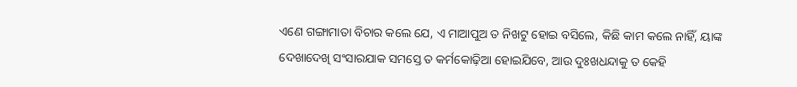ଏଣେ ଗଙ୍ଗାମାତା ବିଚାର କଲେ ଯେ, ଏ ମାଆପୁଅ ତ ନିଖଟୁ ହୋଇ ବସିଲେ, କିଛି କାମ କଲେ ନାହିଁ, ୟାଙ୍କ ଦେଖାଦେଖି ସଂସାରଯାକ ସମସ୍ତେ ତ କର୍ମକୋଢ଼ିଆ ହୋଇଯିବେ, ଆଉ ଦୁଃଖଧନ୍ଦାକୁ ତ କେହି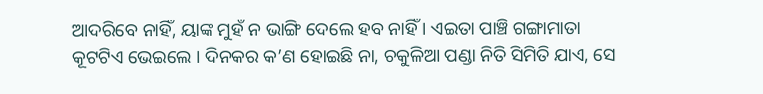ଆଦରିବେ ନାହିଁ, ୟାଙ୍କ ମୁହଁ ନ ଭାଙ୍ଗି ଦେଲେ ହବ ନାହିଁ । ଏଇତା ପାଞ୍ଚି ଗଙ୍ଗାମାତା କୂଟଟିଏ ଭେଇଲେ । ଦିନକର କ’ଣ ହୋଇଛି ନା, ଚକୁଳିଆ ପଣ୍ଡା ନିତି ସିମିତି ଯାଏ, ସେ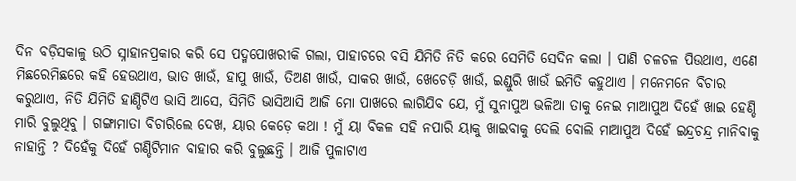ଦିନ ବଡ଼ିସକାଳୁ ଉଠି ସ୍ନାହାନପ୍ରକାର କରି ସେ ପଦ୍ମପୋଖରୀକି ଗଲା, ପାହାଚରେ ବସି ଯିମିତି ନିତି କରେ ସେମିତି ସେଦିନ କଲା । ପାଣି ଚଳଚଳ ପିଉଥାଏ, ଏଣେ ମିଛରେମିଛରେ କହି ହେଉଥାଏ, ଭାତ ଖାଉଁ, ହାପୁ ଖାଉଁ, ତିଅଣ ଖାଉଁ, ସାକର ଖାଉଁ, ଖେଚେଡ଼ି ଖାଉଁ, ଇଣ୍ଡୁରି ଖାଉଁ ଇମିତି କହୁଥାଏ । ମନେମନେ ବିଚାର କରୁଥାଏ, ନିତି ଯିମିତି ହାଣ୍ଡିଟିଏ ଭାସି ଆସେ, ସିମିତି ଭାସିଆସି ଆଜି ମୋ ପାଖରେ ଲାଗିଯିବ ଯେ, ମୁଁ ସୁନାପୁଅ ଭଳିଆ ତାକୁ ନେଇ ମାଆପୁଅ ଦିହେଁ ଖାଇ ହେଣ୍ଡି ମାରି ବୁଲୁଥିବୁ । ଗଙ୍ଗାମାତା ବିଚାରିଲେ ଦେଖ, ୟାର କେଡ଼େ କଥା ! ମୁଁ ୟା ବିକଳ ସହି ନପାରି ୟାକୁ ଖାଇବାକୁ ଦେଲି ବୋଲି ମାଆପୁଅ ଦିହେଁ ଇନ୍ଦ୍ରଚନ୍ଦ୍ର ମାନିବାକୁ ନାହାନ୍ତି ? ଦିହେଁକୁ ଦିହେଁ ଗଣ୍ଡିଟିମାନ ବାହାର କରି ବୁଲୁଛନ୍ତି । ଆଜି ପୁଳାଟାଏ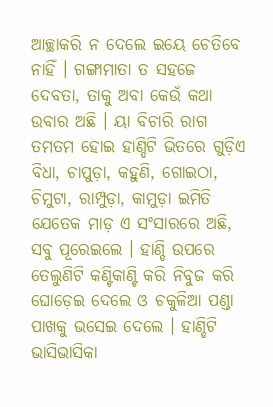ଆଚ୍ଛାକରି ନ ଦେଲେ ଇୟେ ଚେତିବେ ନାହିଁ । ଗଙ୍ଗାମାତା ତ ସହଜେ ଦେବତା, ତାକୁ ଅବା କେଉଁ କଥା ଉବାର ଅଛି । ୟା ବିଚାରି ରାଗ ତମତମ ହୋଇ ହାଣ୍ଡିଟି ଭିତରେ ଗୁଡ଼ିଏ ବିଧା, ଚାପୁଡ଼ା, କହୁଣି, ଗୋଇଠା, ଚିମୁଟା, ରାମ୍ପୁଡ଼ା, କାମୁଡ଼ା ଇମିତି ଯେତେକ ମାଡ଼ ଏ ସଂସାରରେ ଅଛି, ସବୁ ପୂରେଇଲେ । ହାଣ୍ଡି ଉପରେ ତେଲୁଣିଟି କଣ୍ଟିକାଣ୍ଟି କରି ନିବୁଜ କରି ଘୋଡ଼େଇ ଦେଲେ ଓ ଚକୁଳିଆ ପଣ୍ଡା ପାଖକୁ ଭସେଇ ଦେଲେ । ହାଣ୍ଡିଟି ଭାସିଭାସିକା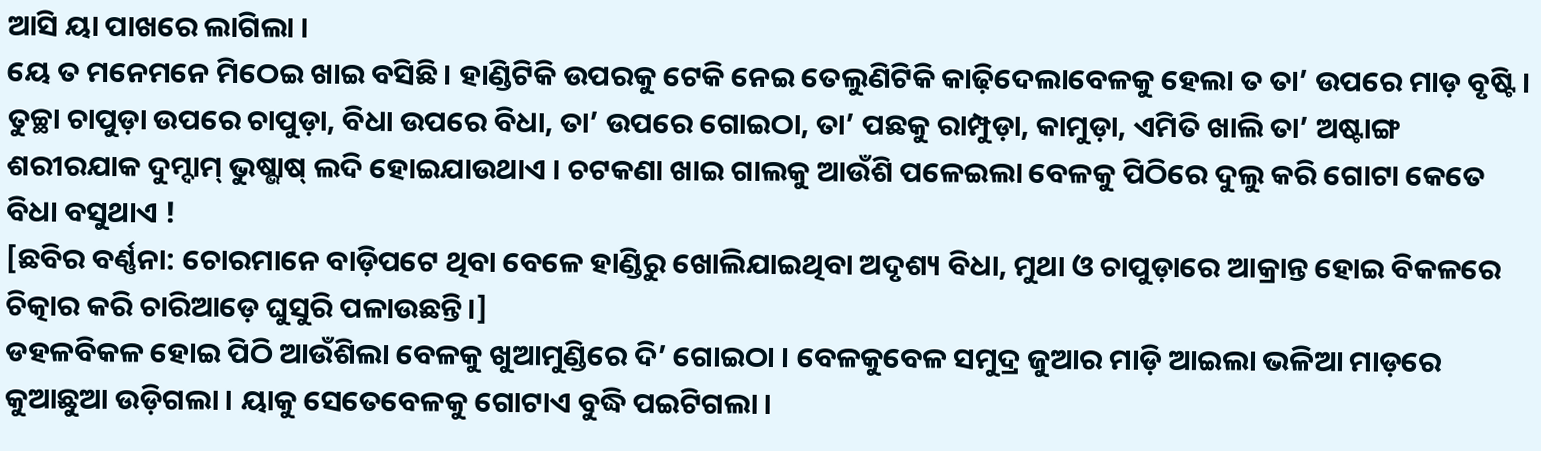ଆସି ୟା ପାଖରେ ଲାଗିଲା ।
ୟେ ତ ମନେମନେ ମିଠେଇ ଖାଇ ବସିଛି । ହାଣ୍ଡିଟିକି ଉପରକୁ ଟେକି ନେଇ ତେଲୁଣିଟିକି କାଢ଼ିଦେଲାବେଳକୁ ହେଲା ତ ତା’ ଉପରେ ମାଡ଼ ବୃଷ୍ଟି । ତୁଚ୍ଛା ଚାପୁଡ଼ା ଉପରେ ଚାପୁଡ଼ା, ବିଧା ଉପରେ ବିଧା, ତା’ ଉପରେ ଗୋଇଠା, ତା’ ପଛକୁ ରାମ୍ପୁଡ଼ା, କାମୁଡ଼ା, ଏମିତି ଖାଲି ତା’ ଅଷ୍ଟାଙ୍ଗ ଶରୀରଯାକ ଦୁମ୍ଦାମ୍ ଭୁଷ୍ଭାଷ୍ ଲଦି ହୋଇଯାଉଥାଏ । ଚଟକଣା ଖାଇ ଗାଲକୁ ଆଉଁଶି ପଳେଇଲା ବେଳକୁ ପିଠିରେ ଦୁଲୁ କରି ଗୋଟା କେତେ ବିଧା ବସୁଥାଏ !
[ଛବିର ବର୍ଣ୍ଣନା: ଚୋରମାନେ ବାଡ଼ିପଟେ ଥିବା ବେଳେ ହାଣ୍ଡିରୁ ଖୋଲିଯାଇଥିବା ଅଦୃଶ୍ୟ ବିଧା, ମୁଥା ଓ ଚାପୁଡ଼ାରେ ଆକ୍ରାନ୍ତ ହୋଇ ବିକଳରେ ଚିତ୍କାର କରି ଚାରିଆଡ଼େ ଘୁସୁରି ପଳାଉଛନ୍ତି।]
ଡହଳବିକଳ ହୋଇ ପିଠି ଆଉଁଶିଲା ବେଳକୁ ଖୁଆମୁଣ୍ଡିରେ ଦି’ ଗୋଇଠା । ବେଳକୁବେଳ ସମୁଦ୍ର ଜୁଆର ମାଡ଼ି ଆଇଲା ଭଳିଆ ମାଡ଼ରେ କୁଆଛୁଆ ଉଡ଼ିଗଲା । ୟାକୁ ସେତେବେଳକୁ ଗୋଟାଏ ବୁଦ୍ଧି ପଇଟିଗଲା ।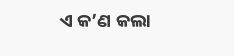ଏ କ’ଣ କଲା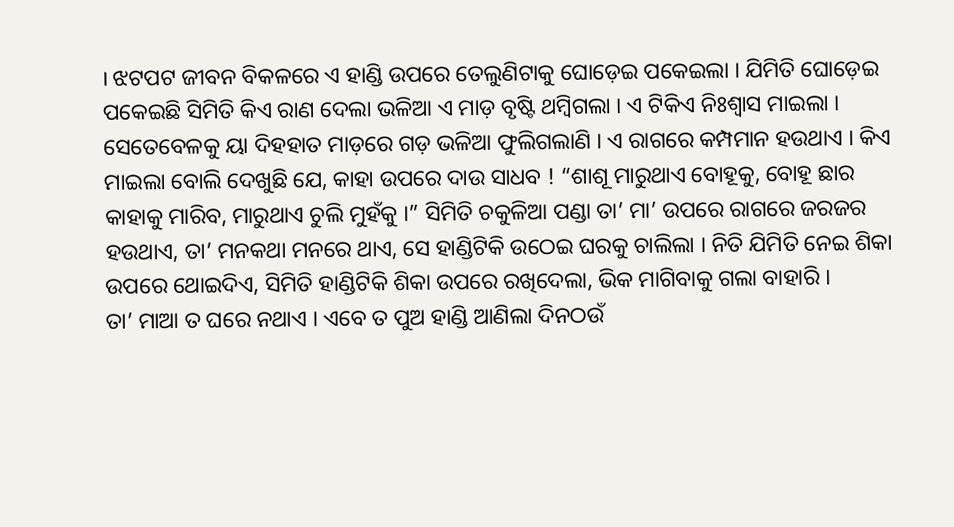। ଝଟପଟ ଜୀବନ ବିକଳରେ ଏ ହାଣ୍ଡି ଉପରେ ତେଲୁଣିଟାକୁ ଘୋଡ଼େଇ ପକେଇଲା । ଯିମିତି ଘୋଡ଼େଇ ପକେଇଛି ସିମିତି କିଏ ରାଣ ଦେଲା ଭଳିଆ ଏ ମାଡ଼ ବୃଷ୍ଟି ଥମ୍ବିଗଲା । ଏ ଟିକିଏ ନିଃଶ୍ଵାସ ମାଇଲା । ସେତେବେଳକୁ ୟା ଦିହହାତ ମାଡ଼ରେ ଗଡ଼ ଭଳିଆ ଫୁଲିଗଲାଣି । ଏ ରାଗରେ କମ୍ପମାନ ହଉଥାଏ । କିଏ ମାଇଲା ବୋଲି ଦେଖୁଛି ଯେ, କାହା ଉପରେ ଦାଉ ସାଧବ ! “ଶାଶୂ ମାରୁଥାଏ ବୋହୂକୁ, ବୋହୂ ଛାର କାହାକୁ ମାରିବ, ମାରୁଥାଏ ଚୁଲି ମୁହଁକୁ ।” ସିମିତି ଚକୁଳିଆ ପଣ୍ଡା ତା’ ମା’ ଉପରେ ରାଗରେ ଜରଜର ହଉଥାଏ, ତା’ ମନକଥା ମନରେ ଥାଏ, ସେ ହାଣ୍ଡିଟିକି ଉଠେଇ ଘରକୁ ଚାଲିଲା । ନିତି ଯିମିତି ନେଇ ଶିକା ଉପରେ ଥୋଇଦିଏ, ସିମିତି ହାଣ୍ଡିଟିକି ଶିକା ଉପରେ ରଖିଦେଲା, ଭିକ ମାଗିବାକୁ ଗଲା ବାହାରି ।
ତା’ ମାଆ ତ ଘରେ ନଥାଏ । ଏବେ ତ ପୁଅ ହାଣ୍ଡି ଆଣିଲା ଦିନଠଉଁ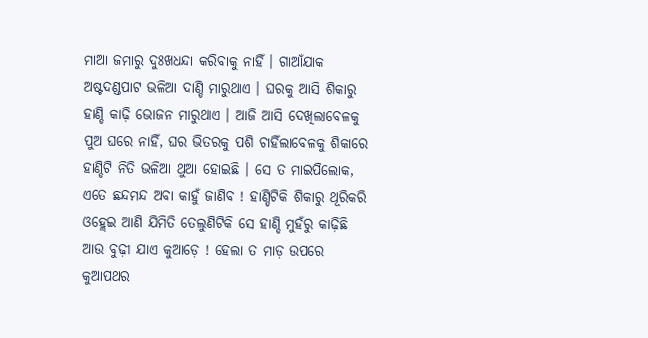ମାଆ ଜମାରୁ ଦୁଃଖଧନ୍ଦା କରିବାକୁ ନାହିଁ । ଗାଆଁଯାକ ଅଷ୍ଟଦଣ୍ଡପାଟ ଭଳିଆ ଦାଣ୍ଡି ମାରୁଥାଏ । ଘରକୁ ଆସି ଶିକାରୁ ହାଣ୍ଡି କାଢ଼ି ଭୋଜନ ମାରୁଥାଏ । ଆଜି ଆସି ଦେଖିଲାବେଳକୁ ପୁଅ ଘରେ ନାହିଁ, ଘର ଭିତରକୁ ପଶି ଚାହିଁଲାବେଳକୁ ଶିକାରେ ହାଣ୍ଡିଟି ନିତି ଭଳିଆ ଥୁଆ ହୋଇଛି । ସେ ତ ମାଇପିଲୋକ, ଏତେ ଛନ୍ଦମନ୍ଦ ଅବା କାହୁଁ ଜାଣିବ ! ହାଣ୍ଡିଟିକି ଶିକାରୁ ଥୂରିକରି ଓହ୍ଲେଇ ଆଣି ଯିମିତି ତେଲୁଣିଟିକି ସେ ହାଣ୍ଡି ମୁହଁରୁ କାଢ଼ିଛି ଆଉ ବୁଢ଼ୀ ଯାଏ କୁଆଡ଼େ ! ହେଲା ତ ମାଡ଼ ଉପରେ କୁଆପଥର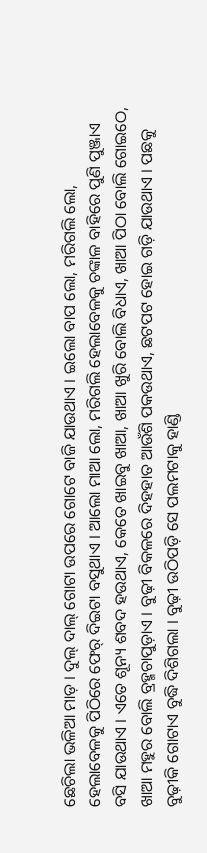ଛେଚିଲା ଭଳିଆ ମାଡ଼ । ଦୁଲ୍ ଦାଲ୍ ଗୋଟା ଉପରେ ଗୋଟେ ବାଜି ଯାଉଥାଏ । ଇଲୋ ବାପ ଲୋ, ମରିଗଲି ଲୋ, ହେଲାବେଳକୁ ପିଠିରେ ଫେର୍ ଦିଇଟା ବସୁଥାଏ । ଆଲୋ ମାଆ ଲୋ, ମରିଗଲି ହେଲାବେଳକୁ ଚଙ୍କାଳ ବାହିରେ ପୁଣି ପୁଞ୍ଜାଏ ବସି ଯାଉଥାଏ । ଏତେ ଶୂନ୍ୟ ଶବଦ ହଉଥାଏ, କେତେ ଖାଇବୁ ଖାଆ, ଖାଆ ଖୁରି ବୋଲି ବିଧାଏ, ଖାଆ ପିଠା ବୋଲି ଗୋଇଠେ,
ଖାଆ ମହୁର ବୋଲି ବ୍ରହ୍ମଚାପୁଡ଼ାଏ । ବୁଢ଼ୀ ବିକଳରେ ଦିହହାତ ଆଉଁଶି ପକଉଥାଏ, ଛଟପଟ ହୋଇ ଗଡ଼ି ଯାଉଥାଏ । ପଛକୁ ବୁଢ଼ୀକି ଗୋଟାଏ ବୁଦ୍ଧି ଦିଶିଗଲା । ବୁଢ଼ୀ ଉଠିପଡ଼ି ସେ ପଲମଟାକୁ ହାଣ୍ଡି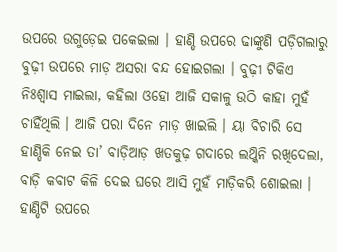ଉପରେ ଉଗୁଡ଼େଇ ପକେଇଲା । ହାଣ୍ଡି ଉପରେ ଢାଙ୍କୁଣି ପଡ଼ିଗଲାରୁ ବୁଢ଼ୀ ଉପରେ ମାଡ଼ ଅସରା ବନ୍ଦ ହୋଇଗଲା । ବୁଢ଼ୀ ଟିକିଏ ନିଃଶ୍ବାସ ମାଇଲା, କହିଲା ଓହୋ ଆଜି ସକାଳୁ ଉଠି କାହା ମୁହଁ ଚାହିଁଥିଲି । ଆଜି ପରା ଦିନେ ମାଡ଼ ଖାଇଲି । ୟା ବିଚାରି ସେ ହାଣ୍ଡିକି ନେଇ ତା’ ବାଡ଼ିଆଡ଼ ଖତକୁଢ଼ ଗଦାରେ ଲଥ୍କିନି ରଖିଦେଲା, ବାଡ଼ି କବାଟ କିଳି ଦେଇ ଘରେ ଆସି ମୁହଁ ମାଡ଼ିକରି ଶୋଇଲା । ହାଣ୍ଡିଟି ଉପରେ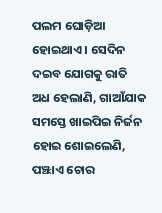ପଲମ ଘୋଡ଼ିଆ ହୋଇଥାଏ । ସେଦିନ ଦଇବ ଯୋଗକୁ ରାତି ଅଧ ହେଲାଣି, ଗାଆଁଯାକ ସମସ୍ତେ ଖାଇପିଇ ନିର୍ଜନ ହୋଇ ଶୋଇଲେଣି, ପଞ୍ଝାଏ ଚୋର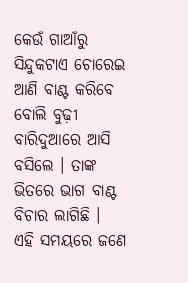କେଉଁ ଗାଆଁରୁ ସିନ୍ଦୁକଟାଏ ଚୋରେଇ ଆଣି ବାଣ୍ଟ କରିବେ ବୋଲି ବୁଢ଼ୀ ବାରିଦୁଆରେ ଆସି ବସିଲେ । ତାଙ୍କ ଭିତରେ ଭାଗ ବାଣ୍ଟ ବିଚାର ଲାଗିଛି ।
ଏହି ସମୟରେ ଜଣେ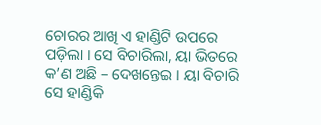ଚୋରର ଆଖି ଏ ହାଣ୍ଡିଟି ଉପରେ ପଡ଼ିଲା । ସେ ବିଚାରିଲା, ୟା ଭିତରେ କ’ଣ ଅଛି – ଦେଖନ୍ତେଇ । ୟା ବିଚାରି ସେ ହାଣ୍ଡିକି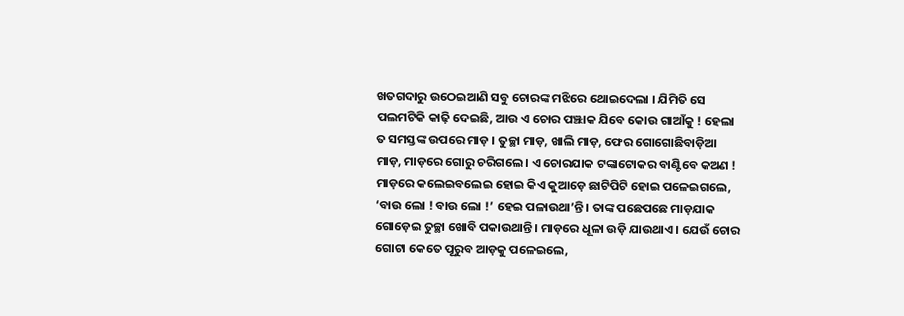ଖତଗଦାରୁ ଉଠେଇଆଣି ସବୁ ଚୋରଙ୍କ ମଝିରେ ଥୋଇଦେଲା । ଯିମିତି ସେ ପଲମଟିକି କାଢ଼ି ଦେଇଛି, ଆଉ ଏ ଚୋର ପଞ୍ଝାକ ଯିବେ କୋଉ ଗାଆଁକୁ ! ହେଲା ତ ସମସ୍ତଙ୍କ ଉପରେ ମାଡ଼ । ତୁଚ୍ଛା ମାଡ଼, ଖାଲି ମାଡ଼, ଫେର ଗୋଗୋଛିବାଡ଼ିଆ ମାଡ଼, ମାଡ଼ରେ ଗୋରୁ ଚରିଗଲେ । ଏ ଚୋରଯାକ ଟଙ୍କାଟୋକର ବାଣ୍ଟିବେ କଅଣ ! ମାଡ଼ରେ କଲେଇବଲେଇ ହୋଇ କିଏ କୁଆଡ଼େ ଛାଟିପିଟି ହୋଇ ପଳେଇଗଲେ, ‘ବାଉ ଲୋ ! ବାଉ ଲୋ !’ ହେଇ ପଳାଉଥା’ନ୍ତି । ତାଙ୍କ ପଛେପଛେ ମାଡ଼ଯାକ ଗୋଡ଼େଇ ତୁଚ୍ଛା ଖୋବି ପକାଉଥାନ୍ତି । ମାଡ଼ରେ ଧୂଳା ଉଡ଼ି ଯାଉଥାଏ । ଯେଉଁ ଚୋର ଗୋଟା କେତେ ପୂରୁବ ଆଡ଼କୁ ପଳେଇଲେ,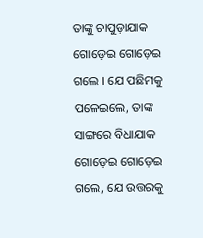ତାଙ୍କୁ ଚାପୁଡ଼ାଯାକ ଗୋଡ଼େଇ ଗୋଡ଼େଇ ଗଲେ । ଯେ ପଛିମକୁ ପଳେଇଲେ, ତାଙ୍କ ସାଙ୍ଗରେ ବିଧାଯାକ ଗୋଡ଼େଇ ଗୋଡ଼େଇ ଗଲେ, ଯେ ଉତ୍ତରକୁ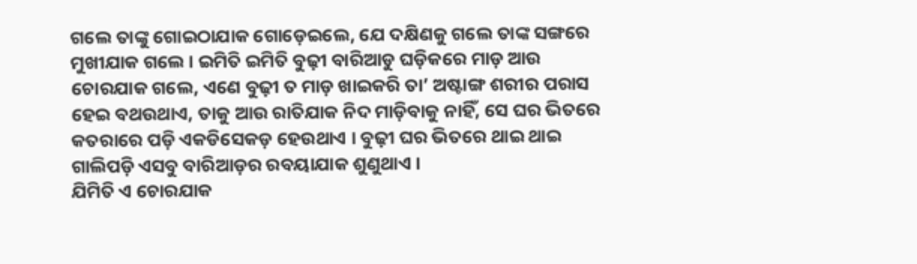ଗଲେ ତାଙ୍କୁ ଗୋଇଠାଯାକ ଗୋଡ଼େଇଲେ, ଯେ ଦକ୍ଷିଣକୁ ଗଲେ ତାଙ୍କ ସଙ୍ଗରେ ମୁଖୀଯାକ ଗଲେ । ଇମିତି ଇମିତି ବୁଢ଼ୀ ବାରିଆଡୁ ଘଡ଼ିକରେ ମାଡ଼ ଆଉ ଚୋରଯାକ ଗଲେ, ଏଣେ ବୁଢ଼ୀ ତ ମାଡ଼ ଖାଇକରି ତା’ ଅଷ୍ଟାଙ୍ଗ ଶରୀର ପରାସ ହେଇ ବଥଉଥାଏ, ତାକୁ ଆଉ ରାତିଯାକ ନିଦ ମାଡ଼ିବାକୁ ନାହିଁ, ସେ ଘର ଭିତରେ କତରାରେ ପଡ଼ି ଏକଡିସେକଡ଼ ହେଉଥାଏ । ବୁଢ଼ୀ ଘର ଭିତରେ ଥାଇ ଥାଇ ଗାଲିପଡ଼ି ଏସବୁ ବାରିଆଡ଼ର ରବୟାଯାକ ଶୁଣୁଥାଏ ।
ଯିମିତି ଏ ଚୋରଯାକ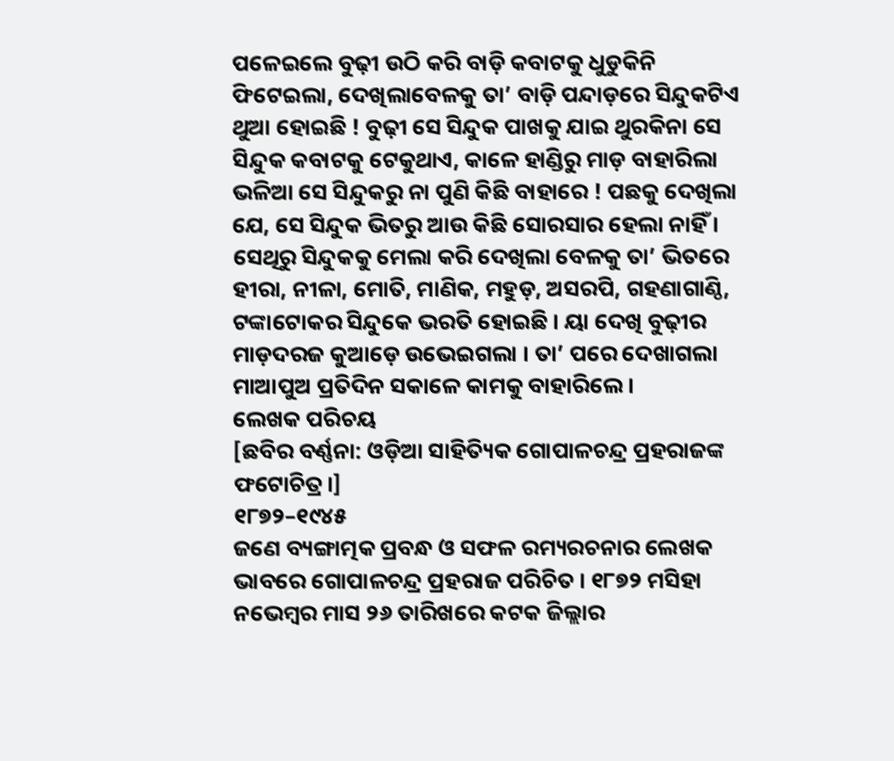ପଳେଇଲେ ବୁଢ଼ୀ ଉଠି କରି ବାଡ଼ି କବାଟକୁ ଧୁଡୁକିନି ଫିଟେଇଲା, ଦେଖିଲାବେଳକୁ ତା’ ବାଡ଼ି ପନ୍ଦାଡ଼ରେ ସିନ୍ଦୁକଟିଏ ଥୁଆ ହୋଇଛି ! ବୁଢ଼ୀ ସେ ସିନ୍ଦୁକ ପାଖକୁ ଯାଇ ଥୁରକିନା ସେ ସିନ୍ଦୁକ କବାଟକୁ ଟେକୁଥାଏ, କାଳେ ହାଣ୍ଡିରୁ ମାଡ଼ ବାହାରିଲା ଭଳିଆ ସେ ସିନ୍ଦୁକରୁ ନା ପୁଣି କିଛି ବାହାରେ ! ପଛକୁ ଦେଖିଲା ଯେ, ସେ ସିନ୍ଦୁକ ଭିତରୁ ଆଉ କିଛି ସୋରସାର ହେଲା ନାହିଁ । ସେଥିରୁ ସିନ୍ଦୁକକୁ ମେଲା କରି ଦେଖିଲା ବେଳକୁ ତା’ ଭିତରେ ହୀରା, ନୀଳା, ମୋତି, ମାଣିକ, ମହୁଡ଼, ଅସରପି, ଗହଣାଗାଣ୍ଠି, ଟଙ୍କାଟୋକର ସିନ୍ଦୁକେ ଭରତି ହୋଇଛି । ୟା ଦେଖି ବୁଢ଼ୀର ମାଡ଼ଦରଜ କୁଆଡ଼େ ଉଭେଇଗଲା । ତା’ ପରେ ଦେଖାଗଲା ମାଆପୁଅ ପ୍ରତିଦିନ ସକାଳେ କାମକୁ ବାହାରିଲେ ।
ଲେଖକ ପରିଚୟ
[ଛବିର ବର୍ଣ୍ଣନା: ଓଡ଼ିଆ ସାହିତ୍ୟିକ ଗୋପାଳଚନ୍ଦ୍ର ପ୍ରହରାଜଙ୍କ ଫଟୋଚିତ୍ର।]
୧୮୭୨–୧୯୪୫
ଜଣେ ବ୍ୟଙ୍ଗାତ୍ମକ ପ୍ରବନ୍ଧ ଓ ସଫଳ ରମ୍ୟରଚନାର ଲେଖକ ଭାବରେ ଗୋପାଳଚନ୍ଦ୍ର ପ୍ରହରାଜ ପରିଚିତ । ୧୮୭୨ ମସିହା ନଭେମ୍ବର ମାସ ୨୬ ତାରିଖରେ କଟକ ଜିଲ୍ଲାର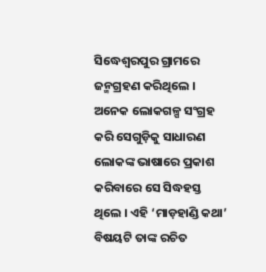ସିଦ୍ଧେଶ୍ଵରପୁର ଗ୍ରାମରେ ଜନ୍ମଗ୍ରହଣ କରିଥିଲେ । ଅନେକ ଲୋକଗଳ୍ପ ସଂଗ୍ରହ କରି ସେଗୁଡ଼ିକୁ ସାଧାରଣ ଲୋକଙ୍କ ଭାଷାରେ ପ୍ରକାଶ କରିବାରେ ସେ ସିଦ୍ଧହସ୍ତ ଥିଲେ । ଏହି ‘ମାଡ଼ହାଣ୍ଡି କଥା’ ବିଷୟଟି ତାଙ୍କ ରଚିତ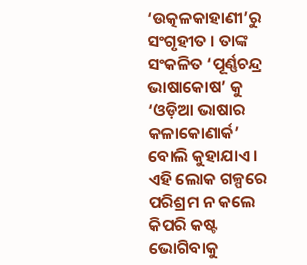‘ଉତ୍କଳକାହାଣୀ’ରୁ ସଂଗୃହୀତ । ତାଙ୍କ ସଂକଳିତ ‘ପୂର୍ଣ୍ଣଚନ୍ଦ୍ର ଭାଷାକୋଷ’ କୁ ‘ଓଡ଼ିଆ ଭାଷାର କଳାକୋଣାର୍କ’ ବୋଲି କୁହାଯାଏ । ଏହି ଲୋକ ଗଳ୍ପରେ ପରିଶ୍ରମ ନ କଲେ କିପରି କଷ୍ଟ ଭୋଗିବାକୁ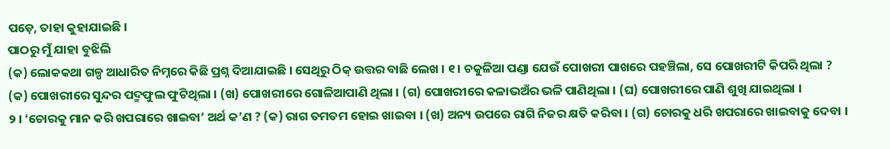ପଡ଼େ, ତାହା କୁହାଯାଇଛି ।
ପାଠରୁ ମୁଁ ଯାହା ବୁଝିଲି
(କ) ଲୋକକଥା ଗଳ୍ପ ଆଧାରିତ ନିମ୍ନରେ କିଛି ପ୍ରଶ୍ନ ଦିଆଯାଇଛି । ସେଥିରୁ ଠିକ୍ ଉତ୍ତର ବାଛି ଲେଖ । ୧ । ଚକୁଳିଆ ପଣ୍ଡା ଯେଉଁ ପୋଖରୀ ପାଖରେ ପହଞ୍ଚିଲା, ସେ ପୋଖରୀଟି କିପରି ଥିଲା ? (କ) ପୋଖରୀରେ ସୁନ୍ଦର ପଦ୍ମଫୁଲ ଫୁଟିଥିଲା । (ଖ) ପୋଖରୀରେ ଗୋଳିଆପାଣି ଥିଲା । (ଗ) ପୋଖରୀରେ କଳାଭଅଁର ଭଳି ପାଣିଥିଲା । (ଘ) ପୋଖରୀରେ ପାଣି ଶୁଖି ଯାଇଥିଲା ।
୨ । ‘ଚୋରକୁ ମାନ କରି ଖପରାରେ ଖାଇବା’ ଅର୍ଥ କ’ଣ ? (କ) ରାଗ ତମତମ ହୋଇ ଖାଇବା । (ଖ) ଅନ୍ୟ ଉପରେ ରାଗି ନିଜର କ୍ଷତି କରିବା । (ଗ) ଚୋରକୁ ଧରି ଖପରାରେ ଖାଇବାକୁ ଦେବା ।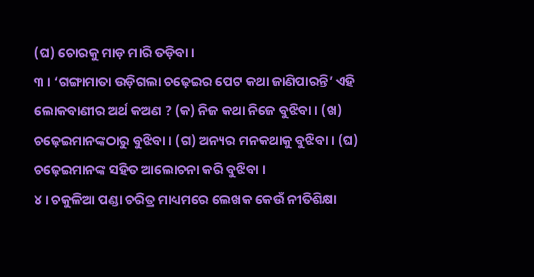(ଘ) ଚୋରକୁ ମାଡ଼ ମାରି ତଡ଼ିବା ।
୩ । ‘ଗଙ୍ଗାମାତା ଉଡ଼ିଗଲା ଚଢ଼େଇର ପେଟ କଥା ଜାଣିପାରନ୍ତି’ ଏହି ଲୋକବାଣୀର ଅର୍ଥ କଅଣ ? (କ) ନିଜ କଥା ନିଜେ ବୁଝିବା । (ଖ) ଚଢ଼େଇମାନଙ୍କଠାରୁ ବୁଝିବା । (ଗ) ଅନ୍ୟର ମନକଥାକୁ ବୁଝିବା । (ଘ) ଚଢ଼େଇମାନଙ୍କ ସହିତ ଆଲୋଚନା କରି ବୁଝିବା ।
୪ । ଚକୁଳିଆ ପଣ୍ଡା ଚରିତ୍ର ମାଧ୍ୟମରେ ଲେଖକ କେଉଁ ନୀତିଶିକ୍ଷା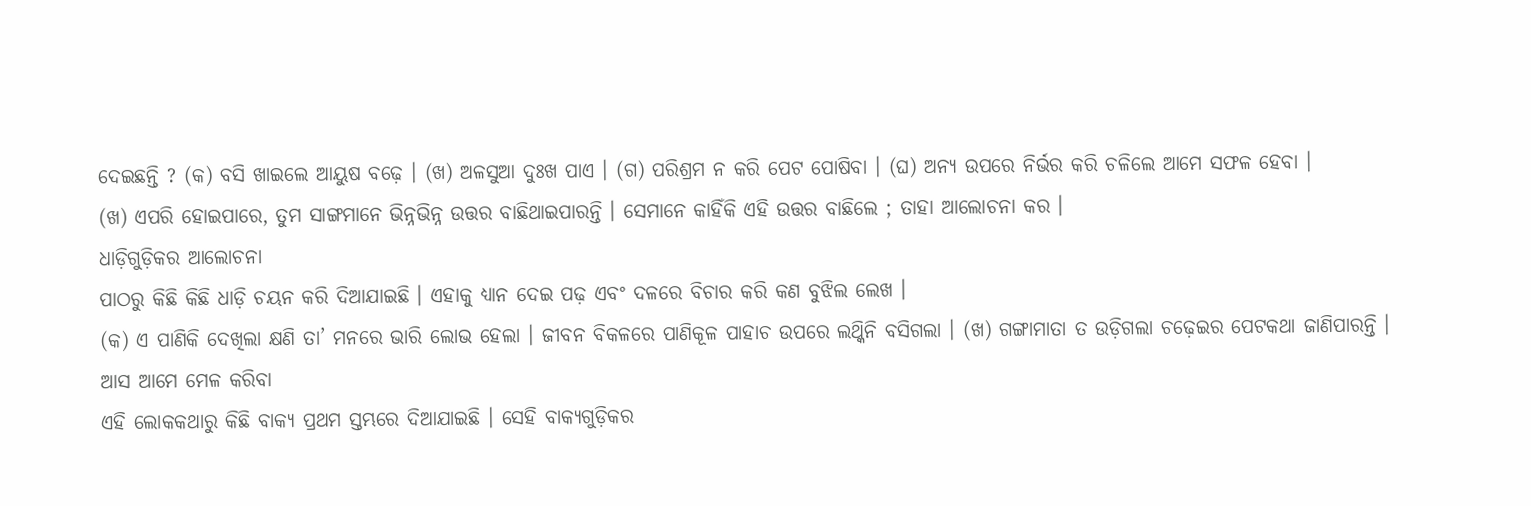ଦେଇଛନ୍ତି ? (କ) ବସି ଖାଇଲେ ଆୟୁଷ ବଢ଼େ । (ଖ) ଅଳସୁଆ ଦୁଃଖ ପାଏ । (ଗ) ପରିଶ୍ରମ ନ କରି ପେଟ ପୋଷିବା । (ଘ) ଅନ୍ୟ ଉପରେ ନିର୍ଭର କରି ଚଳିଲେ ଆମେ ସଫଳ ହେବା ।
(ଖ) ଏପରି ହୋଇପାରେ, ତୁମ ସାଙ୍ଗମାନେ ଭିନ୍ନଭିନ୍ନ ଉତ୍ତର ବାଛିଥାଇପାରନ୍ତି । ସେମାନେ କାହିଁକି ଏହି ଉତ୍ତର ବାଛିଲେ ; ତାହା ଆଲୋଚନା କର ।
ଧାଡ଼ିଗୁଡ଼ିକର ଆଲୋଚନା
ପାଠରୁ କିଛି କିଛି ଧାଡ଼ି ଚୟନ କରି ଦିଆଯାଇଛି । ଏହାକୁ ଧ୍ୟାନ ଦେଇ ପଢ଼ ଏବଂ ଦଳରେ ବିଚାର କରି କଣ ବୁଝିଲ ଲେଖ ।
(କ) ଏ ପାଣିକି ଦେଖିଲା କ୍ଷଣି ତା’ ମନରେ ଭାରି ଲୋଭ ହେଲା । ଜୀବନ ବିକଳରେ ପାଣିକୂଳ ପାହାଚ ଉପରେ ଲଥ୍କିନି ବସିଗଲା । (ଖ) ଗଙ୍ଗାମାତା ତ ଉଡ଼ିଗଲା ଚଢ଼େଇର ପେଟକଥା ଜାଣିପାରନ୍ତି ।
ଆସ ଆମେ ମେଳ କରିବା
ଏହି ଲୋକକଥାରୁ କିଛି ବାକ୍ୟ ପ୍ରଥମ ସ୍ତମ୍ଭରେ ଦିଆଯାଇଛି । ସେହି ବାକ୍ୟଗୁଡ଼ିକର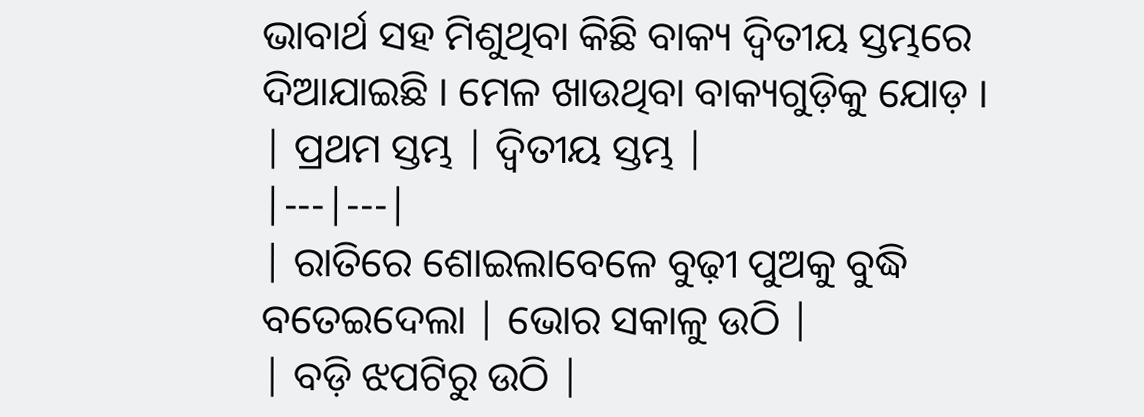ଭାବାର୍ଥ ସହ ମିଶୁଥିବା କିଛି ବାକ୍ୟ ଦ୍ବିତୀୟ ସ୍ତମ୍ଭରେ ଦିଆଯାଇଛି । ମେଳ ଖାଉଥିବା ବାକ୍ୟଗୁଡ଼ିକୁ ଯୋଡ଼ ।
| ପ୍ରଥମ ସ୍ତମ୍ଭ | ଦ୍ବିତୀୟ ସ୍ତମ୍ଭ |
|---|---|
| ରାତିରେ ଶୋଇଲାବେଳେ ବୁଢ଼ୀ ପୁଅକୁ ବୁଦ୍ଧି ବତେଇଦେଲା | ଭୋର ସକାଳୁ ଉଠି |
| ବଡ଼ି ଝପଟିରୁ ଉଠି |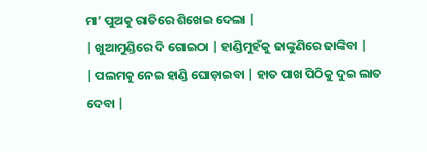ମା’ ପୁଅକୁ ରାତିରେ ଶିଖେଇ ଦେଲା |
| ଖୁଆମୁଣ୍ଡିରେ ଦି ଗୋଇଠା | ହାଣ୍ଡିମୁହଁକୁ ଢାଙ୍କୁଣିରେ ଢାଙ୍କିବା |
| ପଲମକୁ ନେଇ ହାଣ୍ଡି ଘୋଡ଼ାଇବା | ହାତ ପାଖ ପିଠିକୁ ଦୁଇ ଲାତ ଦେବା |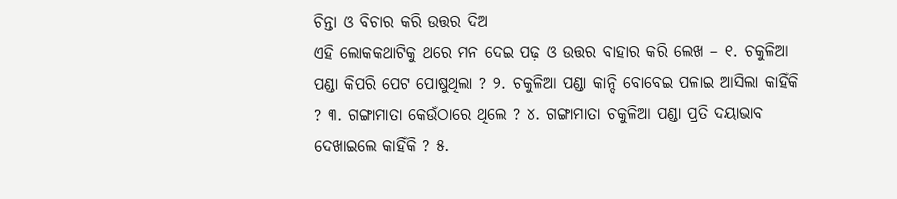ଚିନ୍ତା ଓ ବିଚାର କରି ଉତ୍ତର ଦିଅ
ଏହି ଲୋକକଥାଟିକୁ ଥରେ ମନ ଦେଇ ପଢ଼ ଓ ଉତ୍ତର ବାହାର କରି ଲେଖ – ୧. ଚକୁଳିଆ ପଣ୍ଡା କିପରି ପେଟ ପୋଷୁଥିଲା ? ୨. ଚକୁଳିଆ ପଣ୍ଡା କାନ୍ଦି ବୋବେଇ ପଳାଇ ଆସିଲା କାହିଁକି ? ୩. ଗଙ୍ଗାମାତା କେଉଁଠାରେ ଥିଲେ ? ୪. ଗଙ୍ଗାମାତା ଚକୁଳିଆ ପଣ୍ଡା ପ୍ରତି ଦୟାଭାବ ଦେଖାଇଲେ କାହିଁକି ? ୫.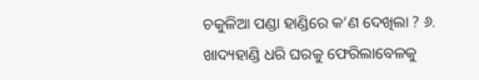ଚକୁଳିଆ ପଣ୍ଡା ହାଣ୍ଡିରେ କ’ଣ ଦେଖିଲା ? ୬. ଖାଦ୍ୟହାଣ୍ଡି ଧରି ଘରକୁ ଫେରିଲାବେଳକୁ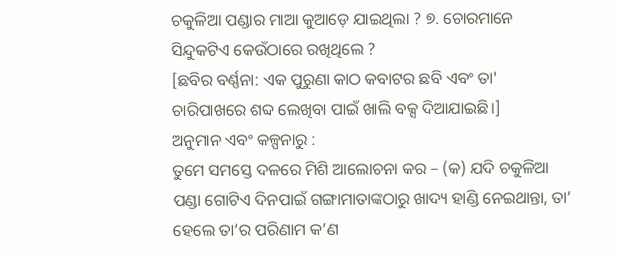ଚକୁଳିଆ ପଣ୍ଡାର ମାଆ କୁଆଡ଼େ ଯାଇଥିଲା ? ୭. ଚୋରମାନେ ସିନ୍ଦୁକଟିଏ କେଉଁଠାରେ ରଖିଥିଲେ ?
[ଛବିର ବର୍ଣ୍ଣନା: ଏକ ପୁରୁଣା କାଠ କବାଟର ଛବି ଏବଂ ତା' ଚାରିପାଖରେ ଶବ୍ଦ ଲେଖିବା ପାଇଁ ଖାଲି ବକ୍ସ ଦିଆଯାଇଛି।]
ଅନୁମାନ ଏବଂ କଳ୍ପନାରୁ :
ତୁମେ ସମସ୍ତେ ଦଳରେ ମିଶି ଆଲୋଚନା କର – (କ) ଯଦି ଚକୁଳିଆ ପଣ୍ଡା ଗୋଟିଏ ଦିନପାଇଁ ଗଙ୍ଗାମାତାଙ୍କଠାରୁ ଖାଦ୍ୟ ହାଣ୍ଡି ନେଇଥାନ୍ତା, ତା’ ହେଲେ ତା’ର ପରିଣାମ କ’ଣ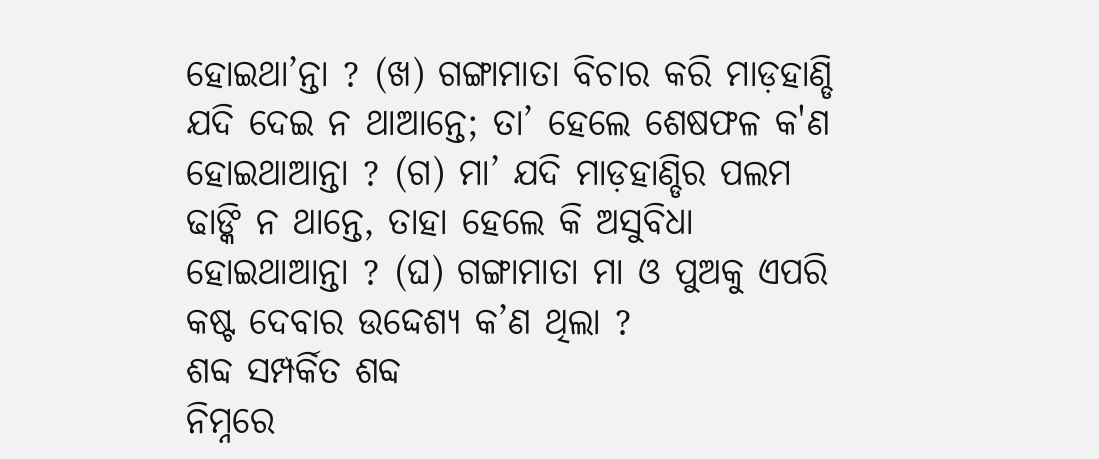ହୋଇଥା’ନ୍ତା ? (ଖ) ଗଙ୍ଗାମାତା ବିଚାର କରି ମାଡ଼ହାଣ୍ଡି ଯଦି ଦେଇ ନ ଥାଆନ୍ତେ; ତା’ ହେଲେ ଶେଷଫଳ କ'ଣ ହୋଇଥାଆନ୍ତା ? (ଗ) ମା’ ଯଦି ମାଡ଼ହାଣ୍ଡିର ପଲମ ଢାଙ୍କି ନ ଥାନ୍ତେ, ତାହା ହେଲେ କି ଅସୁବିଧା ହୋଇଥାଆନ୍ତା ? (ଘ) ଗଙ୍ଗାମାତା ମା ଓ ପୁଅକୁ ଏପରି କଷ୍ଟ ଦେବାର ଉଦ୍ଦେଶ୍ୟ କ’ଣ ଥିଲା ?
ଶବ୍ଦ ସମ୍ପର୍କିତ ଶବ୍ଦ
ନିମ୍ନରେ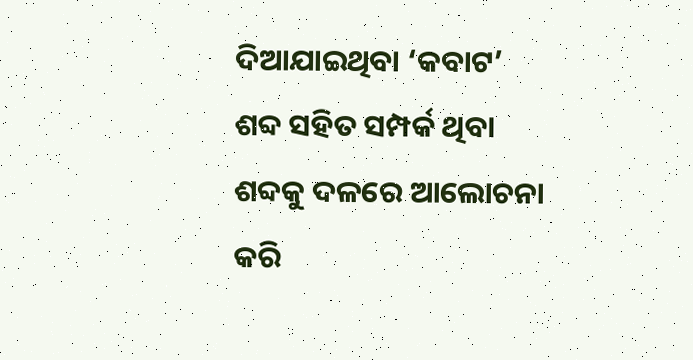ଦିଆଯାଇଥିବା ‘କବାଟ’ ଶବ୍ଦ ସହିତ ସମ୍ପର୍କ ଥିବା ଶବ୍ଦକୁ ଦଳରେ ଆଲୋଚନା କରି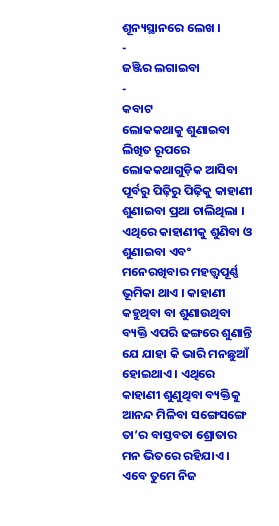ଶୂନ୍ୟସ୍ଥାନରେ ଲେଖ ।
-
ଜଞ୍ଜିର ଲଗାଇବା
-
କବାଟ
ଲୋକକଥାକୁ ଶୁଣାଇବା
ଲିଖିତ ରୂପରେ ଲୋକକଥାଗୁଡ଼ିକ ଆସିବା ପୂର୍ବରୁ ପିଢ଼ିରୁ ପିଢ଼ିକୁ କାହାଣୀ ଶୁଣାଇବା ପ୍ରଥା ଚାଲିଥିଲା । ଏଥିରେ କାହାଣୀକୁ ଶୁଣିବା ଓ ଶୁଣାଇବା ଏବଂ ମନେରଖିବାର ମହତ୍ତ୍ଵପୂର୍ଣ୍ଣ ଭୂମିକା ଥାଏ । କାହାଣୀ କହୁଥିବା ବା ଶୁଣାଉଥିବା ବ୍ୟକ୍ତି ଏପରି ଢଙ୍ଗରେ ଶୁଣାନ୍ତି ଯେ ଯାହା କି ଭାରି ମନଛୁଆଁ ହୋଇଥାଏ । ଏଥିରେ କାହାଣୀ ଶୁଣୁଥିବା ବ୍ୟକ୍ତିକୁ ଆନନ୍ଦ ମିଳିବା ସଙ୍ଗେସଙ୍ଗେ ତା’ର ବାସ୍ତବତା ଶ୍ରୋତାର ମନ ଭିତରେ ରହିଯାଏ ।
ଏବେ ତୁମେ ନିଜ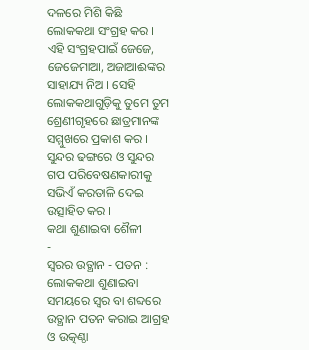ଦଳରେ ମିଶି କିଛି ଲୋକକଥା ସଂଗ୍ରହ କର । ଏହି ସଂଗ୍ରହପାଇଁ ଜେଜେ, ଜେଜେମାଆ, ଅଜାଆଈଙ୍କର ସାହାଯ୍ୟ ନିଅ । ସେହି ଲୋକକଥାଗୁଡ଼ିକୁ ତୁମେ ତୁମ ଶ୍ରେଣୀଗୃହରେ ଛାତ୍ରମାନଙ୍କ ସମ୍ମୁଖରେ ପ୍ରକାଶ କର । ସୁନ୍ଦର ଢଙ୍ଗରେ ଓ ସୁନ୍ଦର ଗପ ପରିବେଷଣକାରୀକୁ ସଭିଏଁ କରତାଳି ଦେଇ ଉତ୍ସାହିତ କର ।
କଥା ଶୁଣାଇବା ଶୈଳୀ
-
ସ୍ବରର ଉତ୍ଥାନ - ପତନ : ଲୋକକଥା ଶୁଣାଇବା ସମୟରେ ସ୍ୱର ବା ଶବ୍ଦରେ ଉତ୍ଥାନ ପତନ କରାଇ ଆଗ୍ରହ ଓ ଉତ୍କଣ୍ଠା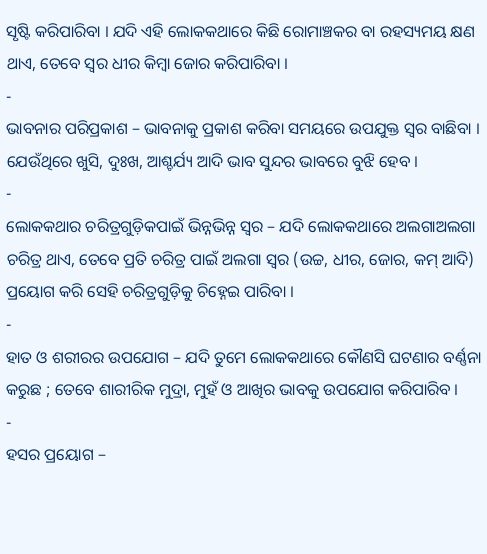ସୃଷ୍ଟି କରିପାରିବା । ଯଦି ଏହି ଲୋକକଥାରେ କିଛି ରୋମାଞ୍ଚକର ବା ରହସ୍ୟମୟ କ୍ଷଣ ଥାଏ, ତେବେ ସ୍ୱର ଧୀର କିମ୍ବା ଜୋର କରିପାରିବା ।
-
ଭାବନାର ପରିପ୍ରକାଶ – ଭାବନାକୁ ପ୍ରକାଶ କରିବା ସମୟରେ ଉପଯୁକ୍ତ ସ୍ଵର ବାଛିବା । ଯେଉଁଥିରେ ଖୁସି, ଦୁଃଖ, ଆଶ୍ଚର୍ଯ୍ୟ ଆଦି ଭାବ ସୁନ୍ଦର ଭାବରେ ବୁଝି ହେବ ।
-
ଲୋକକଥାର ଚରିତ୍ରଗୁଡ଼ିକପାଇଁ ଭିନ୍ନଭିନ୍ନ ସ୍ବର – ଯଦି ଲୋକକଥାରେ ଅଲଗାଅଲଗା ଚରିତ୍ର ଥାଏ, ତେବେ ପ୍ରତି ଚରିତ୍ର ପାଇଁ ଅଲଗା ସ୍ୱର (ଉଚ୍ଚ, ଧୀର, ଜୋର, କମ୍ ଆଦି) ପ୍ରୟୋଗ କରି ସେହି ଚରିତ୍ରଗୁଡ଼ିକୁ ଚିହ୍ନେଇ ପାରିବା ।
-
ହାତ ଓ ଶରୀରର ଉପଯୋଗ – ଯଦି ତୁମେ ଲୋକକଥାରେ କୌଣସି ଘଟଣାର ବର୍ଣ୍ଣନା କରୁଛ ; ତେବେ ଶାରୀରିକ ମୁଦ୍ରା, ମୁହଁ ଓ ଆଖିର ଭାବକୁ ଉପଯୋଗ କରିପାରିବ ।
-
ହସର ପ୍ରୟୋଗ –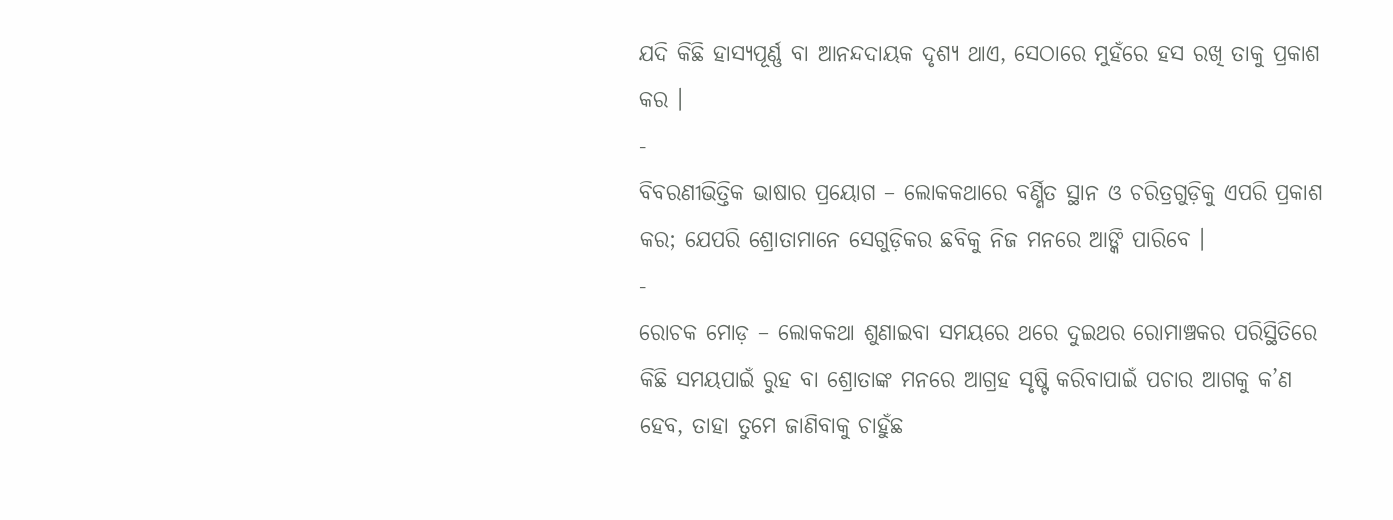ଯଦି କିଛି ହାସ୍ୟପୂର୍ଣ୍ଣ ବା ଆନନ୍ଦଦାୟକ ଦୃଶ୍ୟ ଥାଏ, ସେଠାରେ ମୁହଁରେ ହସ ରଖି ତାକୁ ପ୍ରକାଶ କର ।
-
ବିବରଣୀଭିତ୍ତିକ ଭାଷାର ପ୍ରୟୋଗ – ଲୋକକଥାରେ ବର୍ଣ୍ଣିତ ସ୍ଥାନ ଓ ଚରିତ୍ରଗୁଡ଼ିକୁ ଏପରି ପ୍ରକାଶ କର; ଯେପରି ଶ୍ରୋତାମାନେ ସେଗୁଡ଼ିକର ଛବିକୁ ନିଜ ମନରେ ଆଙ୍କି ପାରିବେ ।
-
ରୋଚକ ମୋଡ଼ – ଲୋକକଥା ଶୁଣାଇବା ସମୟରେ ଥରେ ଦୁଇଥର ରୋମାଞ୍ଚକର ପରିସ୍ଥିତିରେ କିଛି ସମୟପାଇଁ ରୁହ ବା ଶ୍ରୋତାଙ୍କ ମନରେ ଆଗ୍ରହ ସୃଷ୍ଟି କରିବାପାଇଁ ପଚାର ଆଗକୁ କ’ଣ ହେବ, ତାହା ତୁମେ ଜାଣିବାକୁ ଚାହୁଁଛ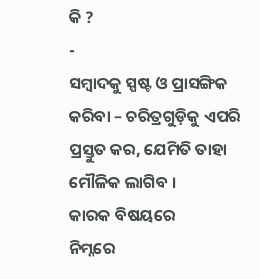କି ?
-
ସମ୍ବାଦକୁ ସ୍ପଷ୍ଟ ଓ ପ୍ରାସଙ୍ଗିକ କରିବା – ଚରିତ୍ରଗୁଡ଼ିକୁ ଏପରି ପ୍ରସ୍ତୁତ କର, ଯେମିତି ତାହା ମୌଳିକ ଲାଗିବ ।
କାରକ ବିଷୟରେ
ନିମ୍ନରେ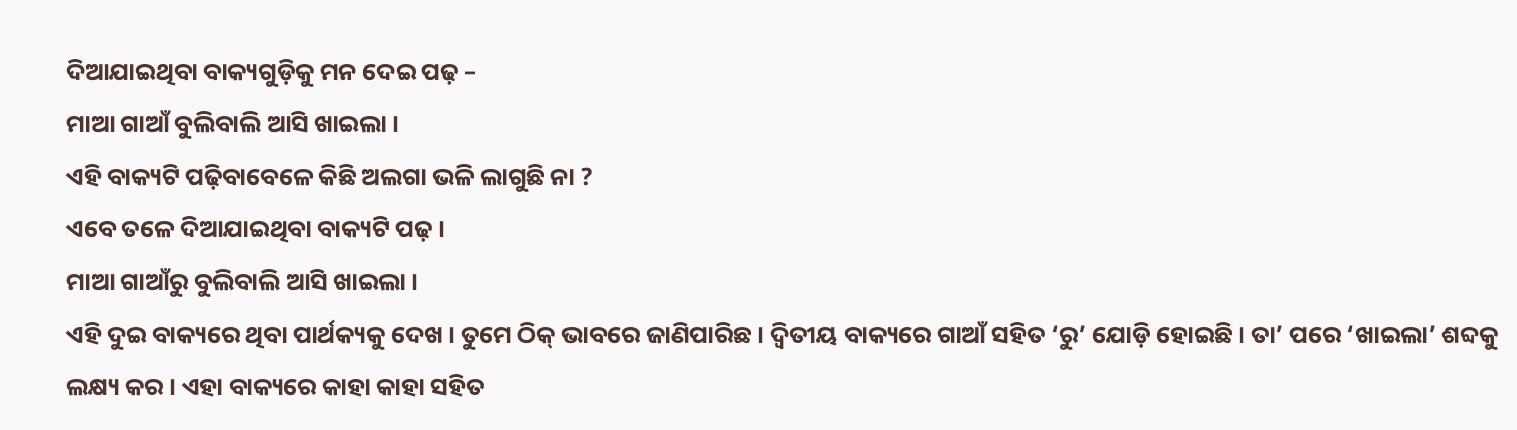ଦିଆଯାଇଥିବା ବାକ୍ୟଗୁଡ଼ିକୁ ମନ ଦେଇ ପଢ଼ –
ମାଆ ଗାଆଁ ବୁଲିବାଲି ଆସି ଖାଇଲା ।
ଏହି ବାକ୍ୟଟି ପଢ଼ିବାବେଳେ କିଛି ଅଲଗା ଭଳି ଲାଗୁଛି ନା ?
ଏବେ ତଳେ ଦିଆଯାଇଥିବା ବାକ୍ୟଟି ପଢ଼ ।
ମାଆ ଗାଆଁରୁ ବୁଲିବାଲି ଆସି ଖାଇଲା ।
ଏହି ଦୁଇ ବାକ୍ୟରେ ଥିବା ପାର୍ଥକ୍ୟକୁ ଦେଖ । ତୁମେ ଠିକ୍ ଭାବରେ ଜାଣିପାରିଛ । ଦ୍ଵିତୀୟ ବାକ୍ୟରେ ଗାଆଁ ସହିତ ‘ରୁ’ ଯୋଡ଼ି ହୋଇଛି । ତା’ ପରେ ‘ଖାଇଲା’ ଶବ୍ଦକୁ ଲକ୍ଷ୍ୟ କର । ଏହା ବାକ୍ୟରେ କାହା କାହା ସହିତ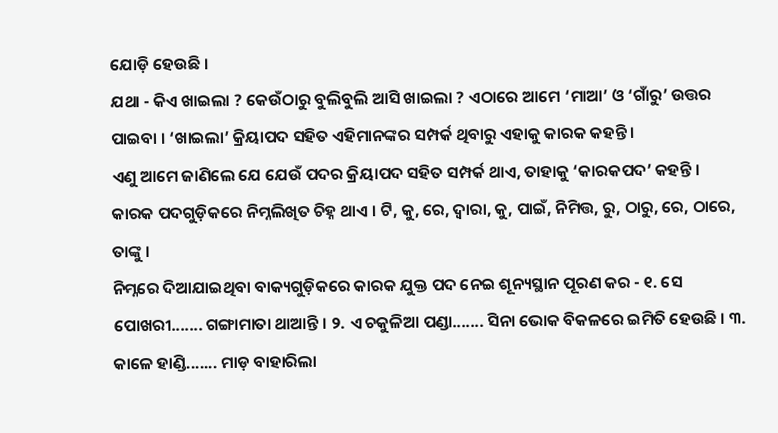ଯୋଡ଼ି ହେଉଛି ।
ଯଥା - କିଏ ଖାଇଲା ? କେଉଁଠାରୁ ବୁଲିବୁଲି ଆସି ଖାଇଲା ? ଏଠାରେ ଆମେ ‘ମାଆ’ ଓ ‘ଗାଁରୁ’ ଉତ୍ତର ପାଇବା । ‘ଖାଇଲା’ କ୍ରିୟାପଦ ସହିତ ଏହିମାନଙ୍କର ସମ୍ପର୍କ ଥିବାରୁ ଏହାକୁ କାରକ କହନ୍ତି ।
ଏଣୁ ଆମେ ଜାଣିଲେ ଯେ ଯେଉଁ ପଦର କ୍ରିୟାପଦ ସହିତ ସମ୍ପର୍କ ଥାଏ, ତାହାକୁ ‘କାରକପଦ’ କହନ୍ତି ।
କାରକ ପଦଗୁଡ଼ିକରେ ନିମ୍ନଲିଖିତ ଚିହ୍ନ ଥାଏ । ଟି, କୁ, ରେ, ଦ୍ୱାରା, କୁ, ପାଇଁ, ନିମିତ୍ତ, ରୁ, ଠାରୁ, ରେ, ଠାରେ, ତାଙ୍କୁ ।
ନିମ୍ନରେ ଦିଆଯାଇଥିବା ବାକ୍ୟଗୁଡ଼ିକରେ କାରକ ଯୁକ୍ତ ପଦ ନେଇ ଶୂନ୍ୟସ୍ଥାନ ପୂରଣ କର - ୧. ସେ ପୋଖରୀ....... ଗଙ୍ଗାମାତା ଥାଆନ୍ତି । ୨. ଏ ଚକୁଳିଆ ପଣ୍ଡା....... ସିନା ଭୋକ ବିକଳରେ ଇମିତି ହେଉଛି । ୩. କାଳେ ହାଣ୍ଡି....... ମାଡ଼ ବାହାରିଲା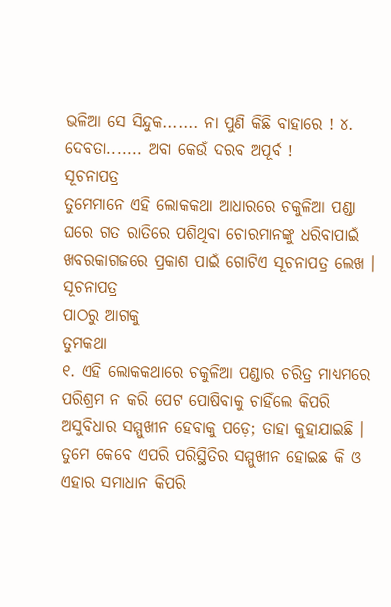ଭଳିଆ ସେ ସିନ୍ଦୁକ....... ନା ପୁଣି କିଛି ବାହାରେ ! ୪. ଦେବତା....... ଅବା କେଉଁ ଦରବ ଅପୂର୍ବ !
ସୂଚନାପତ୍ର
ତୁମେମାନେ ଏହି ଲୋକକଥା ଆଧାରରେ ଚକୁଳିଆ ପଣ୍ଡା ଘରେ ଗତ ରାତିରେ ପଶିଥିବା ଚୋରମାନଙ୍କୁ ଧରିବାପାଇଁ ଖବରକାଗଜରେ ପ୍ରକାଶ ପାଇଁ ଗୋଟିଏ ସୂଚନାପତ୍ର ଲେଖ ।
ସୂଚନାପତ୍ର
ପାଠରୁ ଆଗକୁ
ତୁମକଥା
୧. ଏହି ଲୋକକଥାରେ ଚକୁଳିଆ ପଣ୍ଡାର ଚରିତ୍ର ମାଧ୍ୟମରେ ପରିଶ୍ରମ ନ କରି ପେଟ ପୋଷିବାକୁ ଚାହିଁଲେ କିପରି ଅସୁବିଧାର ସମ୍ମୁଖୀନ ହେବାକୁ ପଡ଼େ; ତାହା କୁହାଯାଇଛି । ତୁମେ କେବେ ଏପରି ପରିସ୍ଥିତିର ସମ୍ମୁଖୀନ ହୋଇଛ କି ଓ ଏହାର ସମାଧାନ କିପରି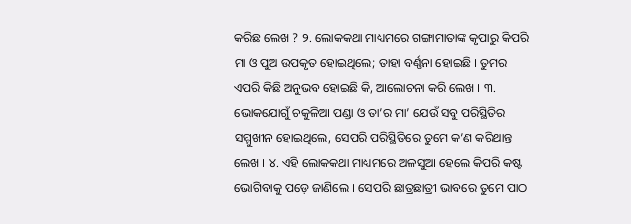କରିଛ ଲେଖ ? ୨. ଲୋକକଥା ମାଧ୍ୟମରେ ଗଙ୍ଗାମାତାଙ୍କ କୃପାରୁ କିପରି ମା ଓ ପୁଅ ଉପକୃତ ହୋଇଥିଲେ; ତାହା ବର୍ଣ୍ଣନା ହୋଇଛି । ତୁମର ଏପରି କିଛି ଅନୁଭବ ହୋଇଛି କି, ଆଲୋଚନା କରି ଲେଖ । ୩. ଭୋକଯୋଗୁଁ ଚକୁଳିଆ ପଣ୍ଡା ଓ ତା’ର ମା’ ଯେଉଁ ସବୁ ପରିସ୍ଥିତିର ସମ୍ମୁଖୀନ ହୋଇଥିଲେ, ସେପରି ପରିସ୍ଥିତିରେ ତୁମେ କ’ଣ କରିଥାନ୍ତ ଲେଖ । ୪. ଏହି ଲୋକକଥା ମାଧ୍ୟମରେ ଅଳସୁଆ ହେଲେ କିପରି କଷ୍ଟ ଭୋଗିବାକୁ ପଡ଼େ ଜାଣିଲେ । ସେପରି ଛାତ୍ରଛାତ୍ରୀ ଭାବରେ ତୁମେ ପାଠ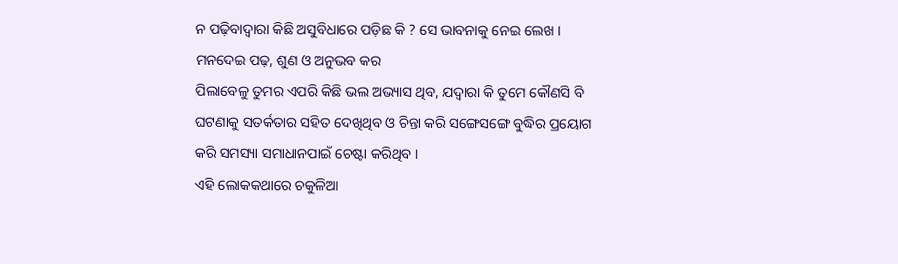ନ ପଢ଼ିବାଦ୍ଵାରା କିଛି ଅସୁବିଧାରେ ପଡ଼ିଛ କି ? ସେ ଭାବନାକୁ ନେଇ ଲେଖ ।
ମନଦେଇ ପଢ଼, ଶୁଣ ଓ ଅନୁଭବ କର
ପିଲାବେଳୁ ତୁମର ଏପରି କିଛି ଭଲ ଅଭ୍ୟାସ ଥିବ, ଯଦ୍ବାରା କି ତୁମେ କୌଣସି ବି ଘଟଣାକୁ ସତର୍କତାର ସହିତ ଦେଖିଥିବ ଓ ଚିନ୍ତା କରି ସଙ୍ଗେସଙ୍ଗେ ବୁଦ୍ଧିର ପ୍ରୟୋଗ କରି ସମସ୍ୟା ସମାଧାନପାଇଁ ଚେଷ୍ଟା କରିଥିବ ।
ଏହି ଲୋକକଥାରେ ଚକୁଳିଆ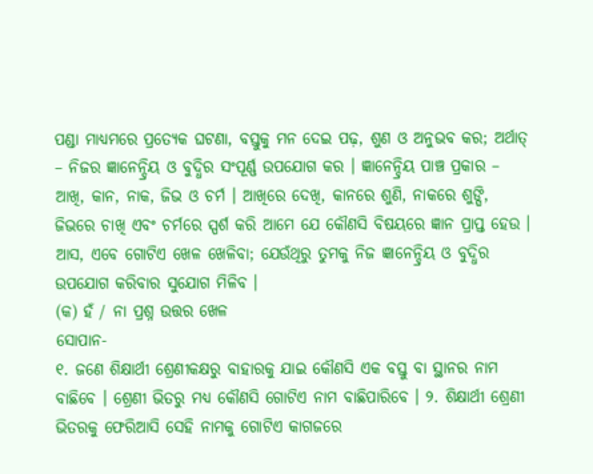ପଣ୍ଡା ମାଧ୍ୟମରେ ପ୍ରତ୍ୟେକ ଘଟଣା, ବସ୍ତୁକୁ ମନ ଦେଇ ପଢ଼, ଶୁଣ ଓ ଅନୁଭବ କର; ଅର୍ଥାତ୍ – ନିଜର ଜ୍ଞାନେନ୍ଦ୍ରିୟ ଓ ବୁଦ୍ଧିର ସଂପୂର୍ଣ୍ଣ ଉପଯୋଗ କର । ଜ୍ଞାନେନ୍ଦ୍ରିୟ ପାଞ୍ଚ ପ୍ରକାର – ଆଖି, କାନ, ନାକ, ଜିଭ ଓ ଚର୍ମ । ଆଖିରେ ଦେଖି, କାନରେ ଶୁଣି, ନାକରେ ଶୁଙ୍ଘି, ଜିଭରେ ଚାଖି ଏବଂ ଚର୍ମରେ ସ୍ପର୍ଶ କରି ଆମେ ଯେ କୌଣସି ବିଷୟରେ ଜ୍ଞାନ ପ୍ରାପ୍ତ ହେଉ । ଆସ, ଏବେ ଗୋଟିଏ ଖେଳ ଖେଳିବା; ଯେଉଁଥିରୁ ତୁମକୁ ନିଜ ଜ୍ଞାନେନ୍ଦ୍ରିୟ ଓ ବୁଦ୍ଧିର ଉପଯୋଗ କରିବାର ସୁଯୋଗ ମିଳିବ ।
(କ) ହଁ / ନା ପ୍ରଶ୍ନ ଉତ୍ତର ଖେଳ
ସୋପାନ-
୧. ଜଣେ ଶିକ୍ଷାର୍ଥୀ ଶ୍ରେଣୀକକ୍ଷରୁ ବାହାରକୁ ଯାଇ କୌଣସି ଏକ ବସ୍ତୁ ବା ସ୍ଥାନର ନାମ ବାଛିବେ । ଶ୍ରେଣୀ ଭିତରୁ ମଧ୍ୟ କୌଣସି ଗୋଟିଏ ନାମ ବାଛିପାରିବେ । ୨. ଶିକ୍ଷାର୍ଥୀ ଶ୍ରେଣୀ ଭିତରକୁ ଫେରିଆସି ସେହି ନାମକୁ ଗୋଟିଏ କାଗଜରେ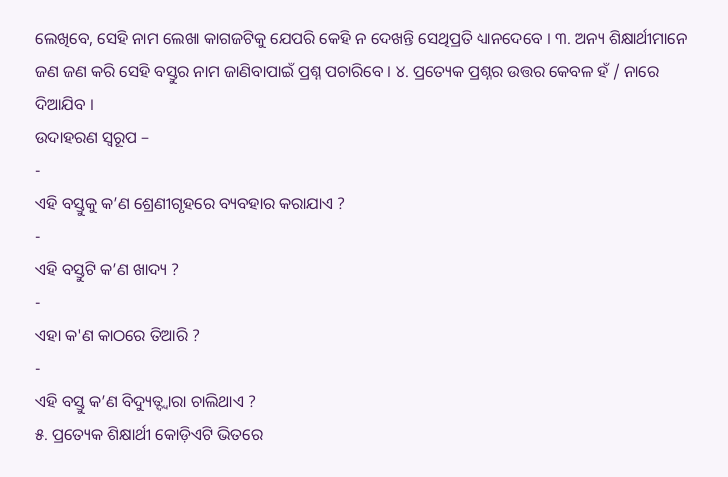ଲେଖିବେ, ସେହି ନାମ ଲେଖା କାଗଜଟିକୁ ଯେପରି କେହି ନ ଦେଖନ୍ତି ସେଥିପ୍ରତି ଧ୍ୟାନଦେବେ । ୩. ଅନ୍ୟ ଶିକ୍ଷାର୍ଥୀମାନେ ଜଣ ଜଣ କରି ସେହି ବସ୍ତୁର ନାମ ଜାଣିବାପାଇଁ ପ୍ରଶ୍ନ ପଚାରିବେ । ୪. ପ୍ରତ୍ୟେକ ପ୍ରଶ୍ନର ଉତ୍ତର କେବଳ ହଁ / ନାରେ ଦିଆଯିବ ।
ଉଦାହରଣ ସ୍ୱରୂପ –
-
ଏହି ବସ୍ତୁକୁ କ’ଣ ଶ୍ରେଣୀଗୃହରେ ବ୍ୟବହାର କରାଯାଏ ?
-
ଏହି ବସ୍ତୁଟି କ’ଣ ଖାଦ୍ୟ ?
-
ଏହା କ'ଣ କାଠରେ ତିଆରି ?
-
ଏହି ବସ୍ତୁ କ’ଣ ବିଦ୍ୟୁତ୍ଦ୍ୱାରା ଚାଲିଥାଏ ?
୫. ପ୍ରତ୍ୟେକ ଶିକ୍ଷାର୍ଥୀ କୋଡ଼ିଏଟି ଭିତରେ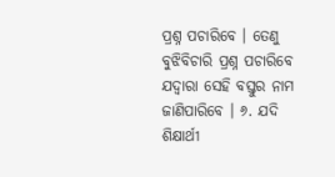ପ୍ରଶ୍ନ ପଚାରିବେ । ତେଣୁ ବୁଝିବିଚାରି ପ୍ରଶ୍ନ ପଚାରିବେ ଯଦ୍ବାରା ସେହି ବସ୍ତୁର ନାମ ଜାଣିପାରିବେ । ୬. ଯଦି ଶିକ୍ଷାର୍ଥୀ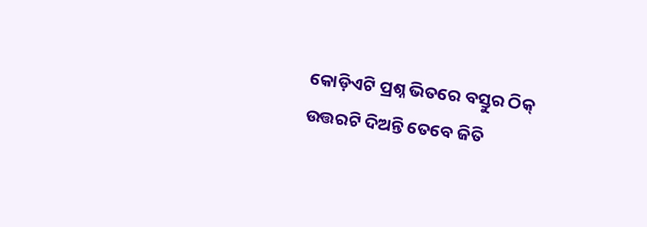କୋଡ଼ିଏଟି ପ୍ରଶ୍ନ ଭିତରେ ବସ୍ତୁର ଠିକ୍ ଉତ୍ତରଟି ଦିଅନ୍ତି ତେବେ ଜିତି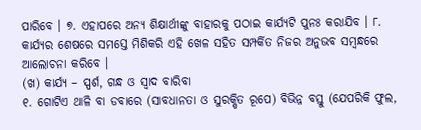ପାରିବେ । ୭. ଏହାପରେ ଅନ୍ୟ ଶିକ୍ଷାର୍ଥୀଙ୍କୁ ବାହାରକୁ ପଠାଇ କାର୍ଯ୍ୟଟି ପୁନଃ କରାଯିବ । ୮. କାର୍ଯ୍ୟର ଶେଷରେ ସମସ୍ତେ ମିଶିକରି ଏହି ଖେଳ ସହିତ ସମ୍ପର୍କିତ ନିଜର ଅନୁଭବ ସମ୍ବନ୍ଧରେ ଆଲୋଚନା କରିବେ ।
(ଖ) କାର୍ଯ୍ୟ – ସ୍ପର୍ଶ, ଗନ୍ଧ ଓ ସ୍ବାଦ ବାରିବା
୧. ଗୋଟିଏ ଥାଳି ବା ଡବାରେ (ସାବଧାନତା ଓ ସୁରକ୍ଷିତ ରୂପେ) ବିଭିନ୍ନ ବସ୍ତୁ (ଯେପରିକି ଫୁଲ,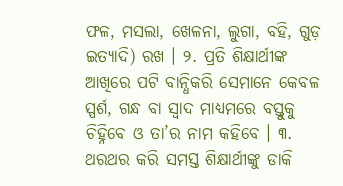ଫଳ, ମସଲା, ଖେଳନା, ଲୁଗା, ବହି, ଗୁଡ଼ ଇତ୍ୟାଦି) ରଖ । ୨. ପ୍ରତି ଶିକ୍ଷାର୍ଥୀଙ୍କ ଆଖିରେ ପଟି ବାନ୍ଧିକରି ସେମାନେ କେବଳ ସ୍ପର୍ଶ, ଗନ୍ଧ ବା ସ୍ବାଦ ମାଧ୍ୟମରେ ବସ୍ତୁକୁ ଚିହ୍ନିବେ ଓ ତା’ର ନାମ କହିବେ । ୩. ଥରଥର କରି ସମସ୍ତ ଶିକ୍ଷାର୍ଥୀଙ୍କୁ ଡାକି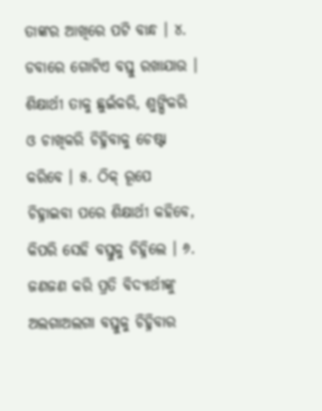ତାଙ୍କର ଆଖିରେ ପଟି ବାନ୍ଧ । ୪. ଡବାରେ ଗୋଟିଏ ବସ୍ତୁ ରଖାଯାଉ । ଶିକ୍ଷାର୍ଥୀ ତାକୁ ଛୁଇଁକରି, ଶୁଙ୍ଘିକରି ଓ ଚାଖିକରି ଚିହ୍ନିବାକୁ ଚେଷ୍ଟା କରିବେ । ୫. ଠିକ୍ ରୂପେ ଚିହ୍ନାଇବା ପରେ ଶିକ୍ଷାର୍ଥୀ କହିବେ, କିପରି ସେହି ବସ୍ତୁକୁ ଚିହ୍ନିଲେ । ୬. ଜଣଜଣ କରି ପ୍ରତି ବିଦ୍ୟାର୍ଥୀଙ୍କୁ ଅଲଗାଅଲଗା ବସ୍ତୁକୁ ଚିହ୍ନିବାର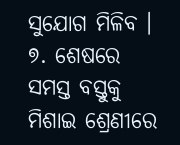ସୁଯୋଗ ମିଳିବ । ୭. ଶେଷରେ ସମସ୍ତ ବସ୍ତୁକୁ ମିଶାଇ ଶ୍ରେଣୀରେ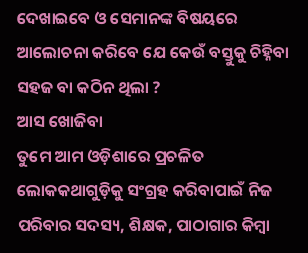ଦେଖାଇବେ ଓ ସେମାନଙ୍କ ବିଷୟରେ ଆଲୋଚନା କରିବେ ଯେ କେଉଁ ବସ୍ତୁକୁ ଚିହ୍ନିବା ସହଜ ବା କଠିନ ଥିଲା ?
ଆସ ଖୋଜିବା
ତୁମେ ଆମ ଓଡ଼ିଶାରେ ପ୍ରଚଳିତ ଲୋକକଥାଗୁଡ଼ିକୁ ସଂଗ୍ରହ କରିବାପାଇଁ ନିଜ ପରିବାର ସଦସ୍ୟ, ଶିକ୍ଷକ, ପାଠାଗାର କିମ୍ବା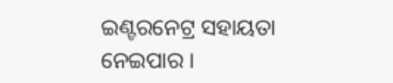ଇଣ୍ଟରନେଟ୍ର ସହାୟତା ନେଇପାର ।